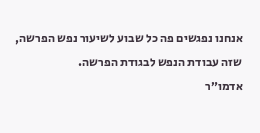אנחנו נפגשים פה כל שבוע לשיעור נפש הפרשה, שזה עבודת הנפש לבגודת הפרשה.
אדמו״ר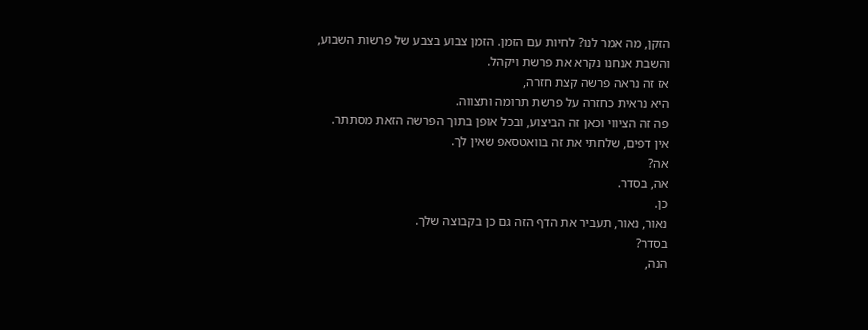הזקן, מה אמר לנו? לחיות עם הזמן. הזמן צבוע בצבע של פרשות השבוע,
והשבת אנחנו נקרא את פרשת ויקהל.
אז זה נראה פרשה קצת חזרה,
היא נראית כחזרה על פרשת תרומה ותצווה.
פה זה הציווי וכאן זה הביצוע, ובכל אופן בתוך הפרשה הזאת מסתתר.
אין דפים, שלחתי את זה בוואטסאפ שאין לך.
אה?
אה, בסדר.
כן.
נאור, נאור, תעביר את הדף הזה גם כן בקבוצה שלך.
בסדר?
הנה,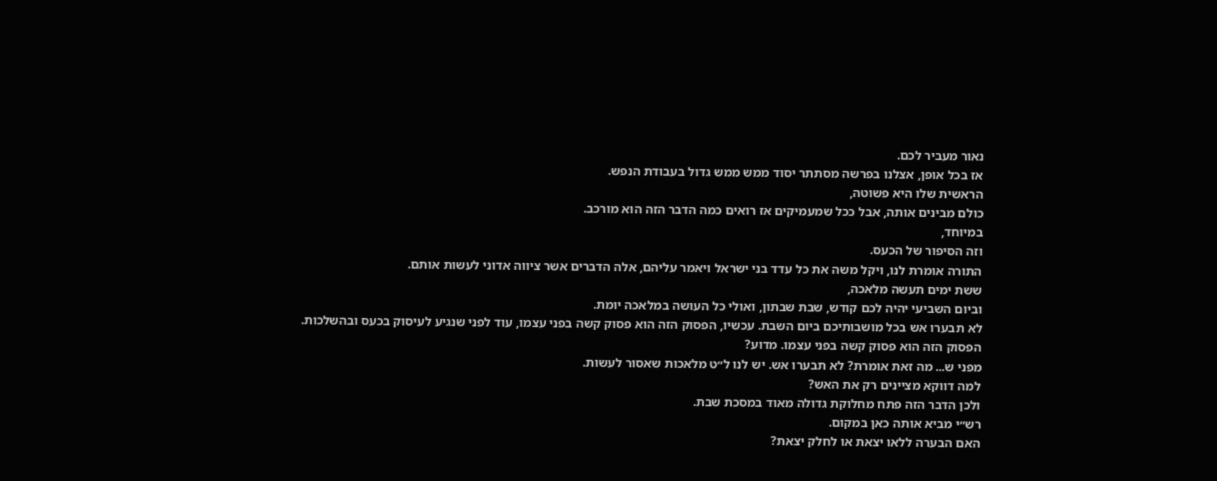נאור מעביר לכם.
אז בכל אופן, אצלנו בפרשה מסתתר יסוד ממש ממש גדול בעבודת הנפש.
הראשית שלו היא פשוטה,
כולם מבינים אותה, אבל ככל שמעמיקים אז רואים כמה הדבר הזה הוא מורכב.
במיוחד,
וזה הסיפור של הכעס.
התורה אומרת לנו, ויקל משה את כל עדד בני ישראל ויאמר עליהם, אלה הדברים אשר ציווה אדוני לעשות אותם.
ששת ימים תעשה מלאכה,
וביום השביעי יהיה לכם קודש, שבת שבתון, ואולי כל העושה במלאכה יומת.
לא תבערו אש בכל מושבותיכם ביום השבת. עכשיו, הפסוק הזה הוא פסוק קשה בפני עצמו, עוד לפני שנגיע לעיסוק בכעס ובהשלכות.
הפסוק הזה הוא פסוק קשה בפני עצמו. מדוע?
מפני ש... מה זאת אומרת? לא תבערו אש. יש לנו ל״ט מלאכות שאסור לעשות.
למה דווקא מציינים רק את האש?
ולכן הדבר הזה פתח מחלוקת גדולה מאוד במסכת שבת.
רש״י מביא אותה כאן במקום.
האם הבערה ללאו יצאת או לחלק יצאת?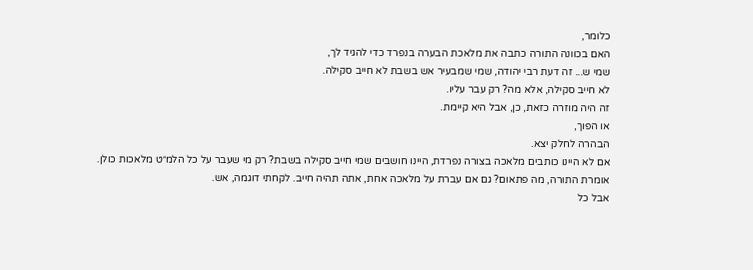כלומר,
האם בכוונה התורה כתבה את מלאכת הבערה בנפרד כדי להגיד לך,
שמי ש... זה דעת רבי יהודה, שמי שמבעיר אש בשבת לא חייב סקילה.
לא חייב סקילה, אלא מה? רק עבר עליו.
זה היה מוזרה כזאת, כן, אבל היא קיימת.
או הפוך,
הבהרה לחלק יצא.
אם לא היינו כותבים מלאכה בצורה נפרדת, היינו חושבים שמי חייב סקילה בשבת? רק מי שעבר על כל הלמ״ט מלאכות כולן.
אומרת התורה, מה פתאום? גם אם עברת על מלאכה אחת, אתה תהיה חייב. לקחתי דוגמה, אש.
אבל כל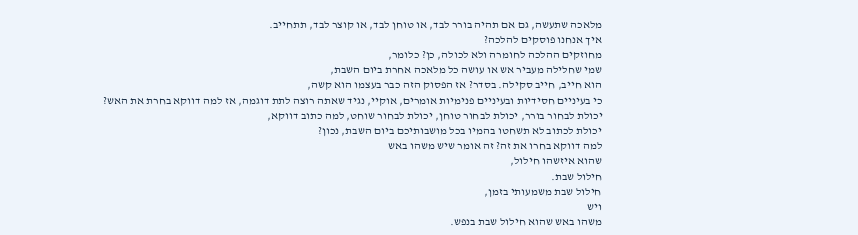מלאכה שתעשה, גם אם תהיה בורר לבד, או טוחן לבד, או קוצר לבד, תתחייב.
איך אנחנו פוסקים להלכה?
מחוזקים ההלכה לחומרה ולא לכולה, כן? כלומר,
שמי שחלילה מעביר אש או עושה כל מלאכה אחרת ביום השבת,
הוא חייב, חייב סקילה. בסדר? אז הפסוק הזה כבר בעצמו הוא קשה,
כי בעיניים חסידיות ובעיניים פנימיות אומרים, אוקיי, נגיד שאתה רוצה לתת דוגמה, אז למה דווקא בחרת את האש?
יכולת לבחור בורר, יכולת לבחור טוחן, יכולת לבחור שוחט, למה כתוב דווקא,
יכולת לכתוב לא תשחטו בהמיו בכל מושבותיכם ביום השבת, נכון?
למה דווקא בחרו את זה? זה אומר שיש משהו באש
שהוא איזשהו חילול,
חילול שבת.
חילול שבת משמעותי בזמן,
ויש
משהו באש שהוא חילול שבת בנפש.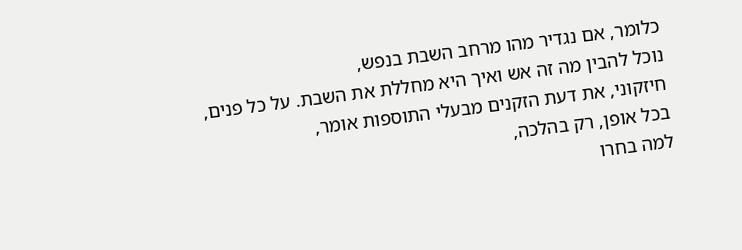כלומר, אם נגדיר מהו מרחב השבת בנפש,
נוכל להבין מה זה אש ואיך היא מחללת את השבת. על כל פנים,
חיזקוני, את דעת הזקנים מבעלי התוספות אומר,
בכל אופן, רק בהלכה,
למה בחרו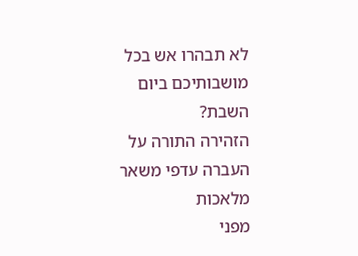לא תבהרו אש בכל מושבותיכם ביום השבת?
הזהירה התורה על העברה עדפי משאר מלאכות
מפני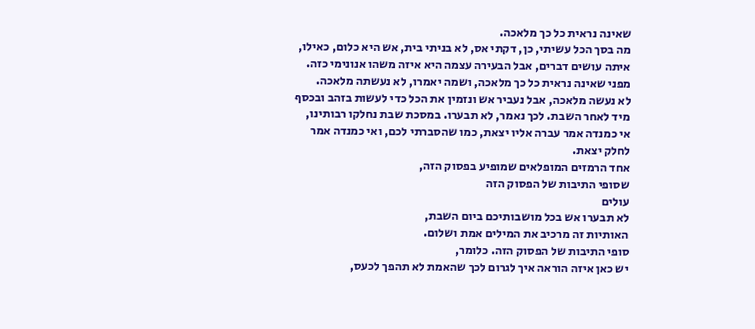שאינה נראית כל כך מלאכה.
מה בסך הכל עשיתי, כן, דקתי אס, לא בניתי בית, אש היא כלום, כאילו, איתה עושים דברים, אבל הבעירה עצמה היא איזה משהו אנונימי כזה.
מפני שאינה נראית כל כך מלאכה, ושמה יאמרו, לא נעשתה מלאכה.
לא נעשה מלאכה, אבל נעביר אש ונזמין את הכל כדי לעשות בזהב ובכסף מיד לאחר השבת. לכך נאמר, לא תבערו. במסכת שבת נחלקו רבותינו,
אי כמנדה אמר עברה אליו יצאת, כמו שהסברתי לכם, ואי כמנדה אמר
לחלק יצאת.
אחד הרמזים המופלאים שמופיע בפסוק הזה,
שסופי התיבות של הפסוק הזה
עולים
לא תבערו אש בכל מושבותיכם ביום השבת,
האותיות זה מרכיב את המילים אמת ושלום.
סופי התיבות של הפסוק הזה. כלומר,
יש כאן איזה הוראה איך לגרום לכך שהאמת לא תהפך לכעס,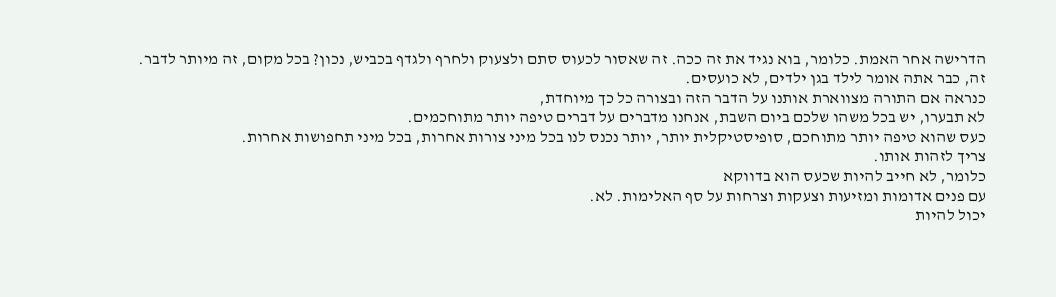הדרישה אחר האמת. כלומר, בוא נגיד את זה ככה. זה שאסור לכעוס סתם ולצעוק ולחרף ולגדף בכביש, נכון? בכל מקום, זה מיותר לדבר.
זה, כבר אתה אומר לילד בגן ילדים, לא כועסים.
כנראה אם התורה מצווארת אותנו על הדבר הזה ובצורה כל כך מיוחדת,
לא תבערו, יש בכל משהו שלכם ביום השבת, אנחנו מדברים על דברים טיפה יותר מתוחכמים.
כעס שהוא טיפה יותר מתוחכם, סופיסטיקלית יותר, יותר נכנס לנו בכל מיני צורות אחרות, בכל מיני תחפושות אחרות.
צריך לזהות אותו.
כלומר, לא חייב להיות שכעס הוא בדווקא
עם פנים אדומות ומזיעות וצעקות וצרחות על סף האלימות. לא.
יכול להיות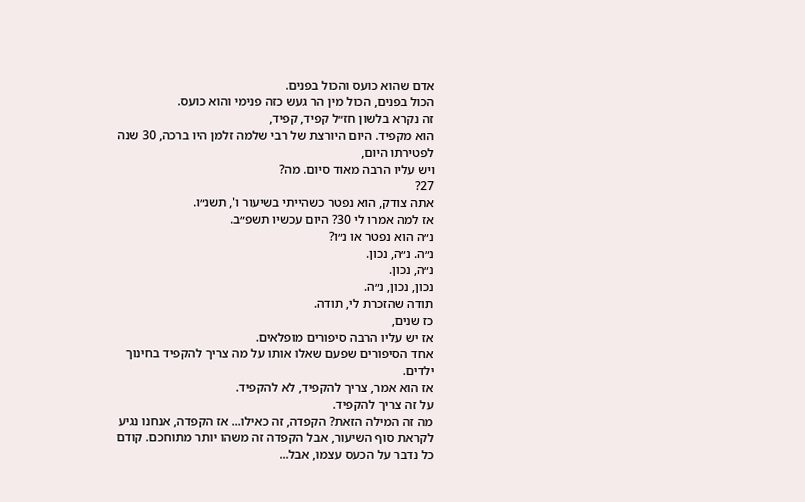אדם שהוא כועס והכול בפנים.
הכול בפנים, הכול מין הר געש כזה פנימי והוא כועס.
זה נקרא בלשון חז״ל קפיד, קפיד,
הוא מקפיד. היום היורצת של רבי שלמה זלמן היו ברכה, 30 שנה
לפטירתו היום,
ויש עליו הרבה מאוד סיום. מה?
27?
אתה צודק, הוא נפטר כשהייתי בשיעור ו', תשנ״ו.
אז למה אמרו לי 30? היום עכשיו תשפ״ב.
נ״ה הוא נפטר או נ״ו?
נ״ה. נ״ה, נכון.
נ״ה, נכון.
נכון, נכון, נ״ה.
תודה שהזכרת לי, תודה.
כז שנים,
אז יש עליו הרבה סיפורים מופלאים.
אחד הסיפורים שפעם שאלו אותו על מה צריך להקפיד בחינוך ילדים.
אז הוא אמר, צריך להקפיד, לא להקפיד.
על זה צריך להקפיד.
מה זה המילה הזאת? הקפדה, זה כאילו... אז הקפדה, אנחנו נגיע לקראת סוף השיעור, אבל הקפדה זה משהו יותר מתוחכם. קודם כל נדבר על הכעס עצמו, אבל...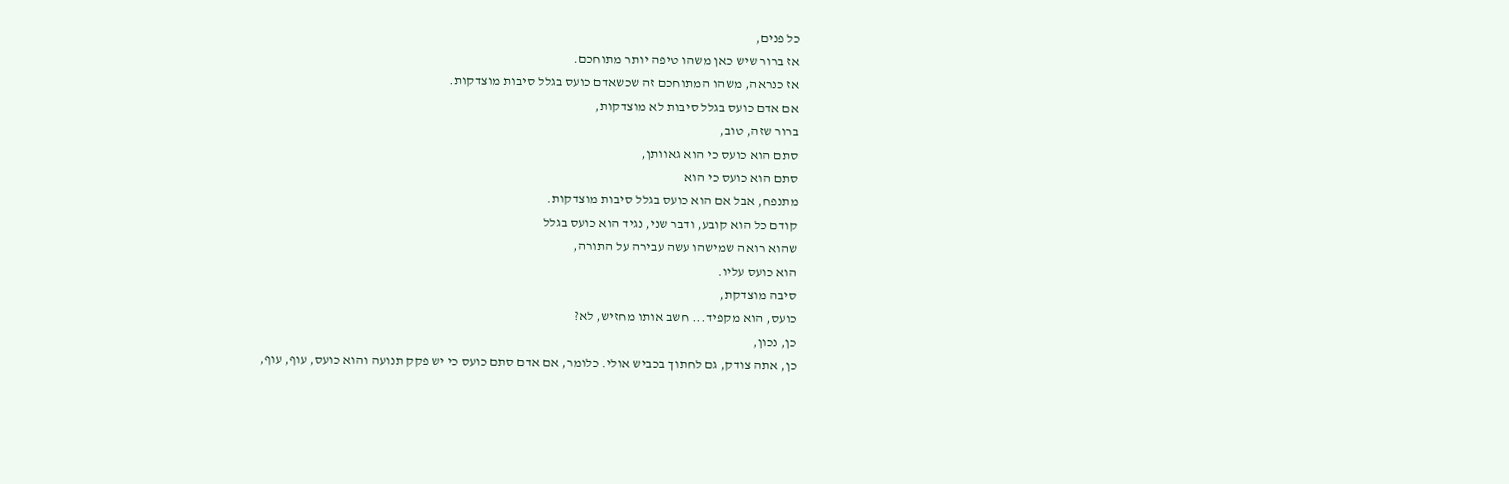כל פנים,
אז ברור שיש כאן משהו טיפה יותר מתוחכם.
אז כנראה, משהו המתוחכם זה שכשאדם כועס בגלל סיבות מוצדקות.
אם אדם כועס בגלל סיבות לא מוצדקות,
ברור שזה, טוב,
סתם הוא כועס כי הוא גאוותן,
סתם הוא כועס כי הוא
מתנפח, אבל אם הוא כועס בגלל סיבות מוצדקות.
קודם כל הוא קובע, ודבר שני, נגיד הוא כועס בגלל
שהוא רואה שמישהו עשה עבירה על התורה,
הוא כועס עליו.
סיבה מוצדקת,
כועס, הוא מקפיד... חשב אותו מחזיש, לא?
כן, נכון,
כן, אתה צודק, גם לחתוך בכביש אולי. כלומר, אם אדם סתם כועס כי יש פקק תנועה והוא כועס, עוף, עוף,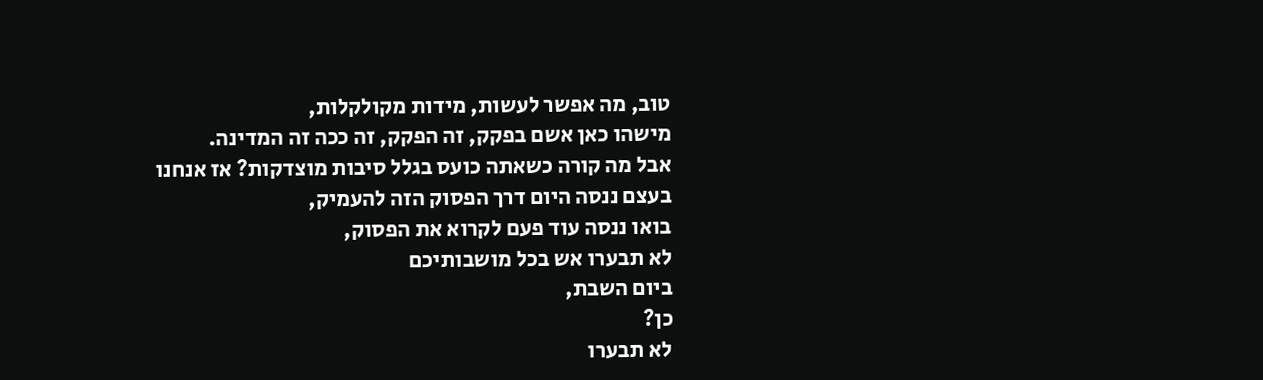טוב, מה אפשר לעשות, מידות מקולקלות,
מישהו כאן אשם בפקק, זה הפקק, זה ככה זה המדינה.
אבל מה קורה כשאתה כועס בגלל סיבות מוצדקות? אז אנחנו בעצם ננסה היום דרך הפסוק הזה להעמיק,
בואו ננסה עוד פעם לקרוא את הפסוק,
לא תבערו אש בכל מושבותיכם
ביום השבת,
כן?
לא תבערו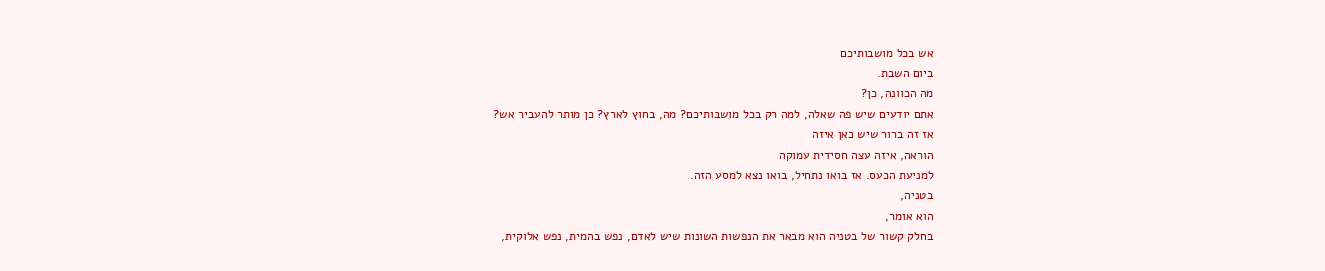אש בכל מושבותיכם
ביום השבת.
מה הכוונה, כן?
אתם יודעים שיש פה שאלה, למה רק בכל מושבותיכם? מה, בחוץ לארץ? כן מותר להעביר אש?
אז זה ברור שיש כאן איזה
הוראה, איזה עצה חסידית עמוקה
למניעת הכעס. אז בואו נתחיל, בואו נצא למסע הזה.
בטניה,
הוא אומר,
בחלק קשור של בטניה הוא מבאר את הנפשות השונות שיש לאדם, נפש בהמית, נפש אלוקית,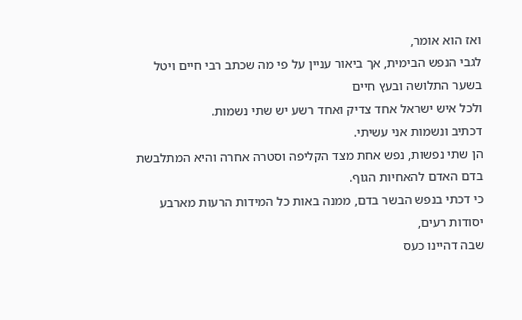ואז הוא אומר,
לגבי הנפש הבימית, אך ביאור עניין על פי מה שכתב רבי חיים ויטל בשער התלושה ובעץ חיים
ולכל איש ישראל אחד צדיק ואחד רשע יש שתי נשמות.
דכתיב ונשמות אני עשיתי.
הן שתי נפשות, נפש אחת מצד הקליפה וסטרה אחרה והיא המתלבשת בדם האדם להאחיות הגוף.
כי דכתי בנפש הבשר בדם, ממנה באות כל המידות הרעות מארבע יסודות רעים,
שבה דהיינו כעס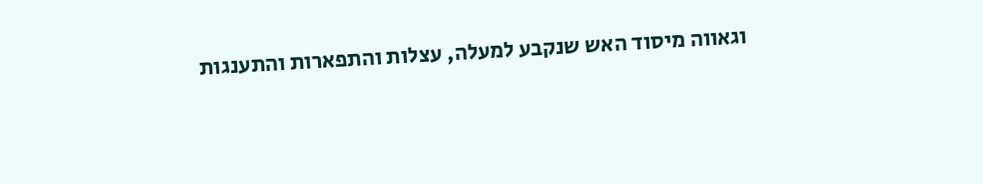וגאווה מיסוד האש שנקבע למעלה, עצלות והתפארות והתענגות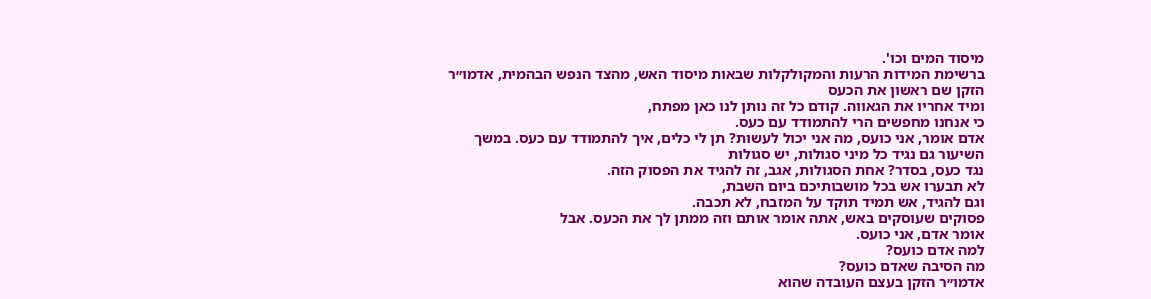מיסוד המים וכו'.
ברשימת המידות הרעות והמקולקלות שבאות מיסוד האש, מהצד הנפש הבהמית, אדמו״ר הזקן שם ראשון את הכעס
ומיד אחריו את הגאווה. קודם כל זה נותן לנו כאן מפתח,
כי אנחנו מחפשים הרי להתמודד עם כעס.
אדם אומר, אני כועס, מה אני יכול לעשות? תן לי כלים, איך להתמודד עם כעס. במשך השיעור גם נגיד כל מיני סגולות, יש סגולות
נגד כעס, בסדר? אחת הסגולות, אגב, זה להגיד את הפסוק הזה.
לא תבערו אש בכל מושבותיכם ביום השבת,
וגם להגיד, אש תמיד תוקד על המזבח, לא תכבה.
פסוקים שעוסקים באש, אתה אומר אותם וזה ממתן לך את הכעס. אבל
אומר אדם, אני כועס.
למה אדם כועס?
מה הסיבה שאדם כועס?
אדמו״ר הזקן בעצם העובדה שהוא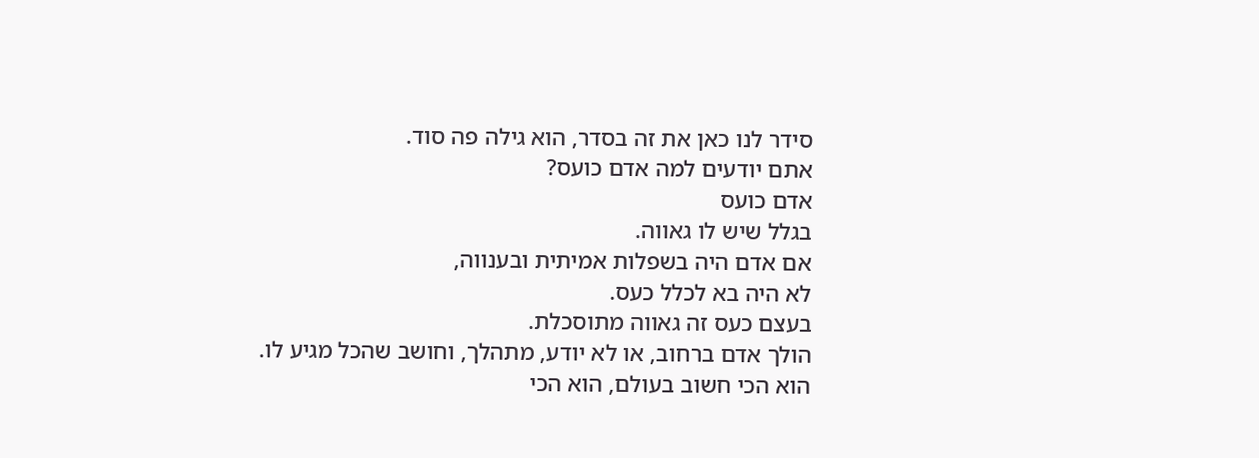סידר לנו כאן את זה בסדר, הוא גילה פה סוד.
אתם יודעים למה אדם כועס?
אדם כועס
בגלל שיש לו גאווה.
אם אדם היה בשפלות אמיתית ובענווה,
לא היה בא לכלל כעס.
בעצם כעס זה גאווה מתוסכלת.
הולך אדם ברחוב, או לא יודע, מתהלך, וחושב שהכל מגיע לו.
הוא הכי חשוב בעולם, הוא הכי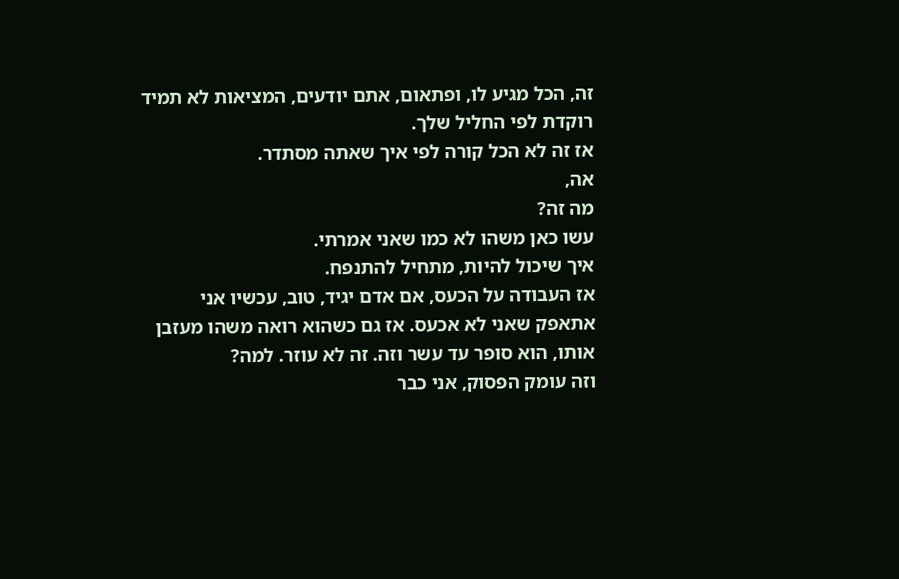זה, הכל מגיע לו, ופתאום, אתם יודעים, המציאות לא תמיד רוקדת לפי החליל שלך.
אז זה לא הכל קורה לפי איך שאתה מסתדר.
אה,
מה זה?
עשו כאן משהו לא כמו שאני אמרתי.
איך שיכול להיות, מתחיל להתנפח.
אז העבודה על הכעס, אם אדם יגיד, טוב, עכשיו אני אתאפק שאני לא אכעס. אז גם כשהוא רואה משהו מעזבן אותו, הוא סופר עד עשר וזה. זה לא עוזר. למה?
וזה עומק הפסוק, אני כבר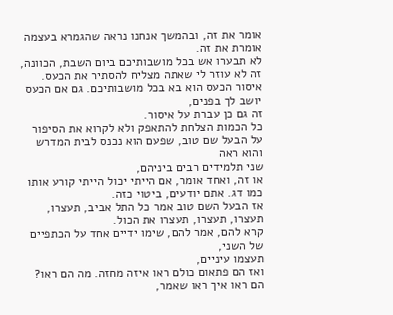אומר את זה, ובהמשך אנחנו נראה שהגמרא בעצמה אומרת את זה.
לא תבערו אש בכל מושבותיכם ביום השבת, הכוונה,
זה לא עוזר לי שאתה מצליח להסתיר את הכעס.
איסור הכעס הוא בא בכל מושבותיכם. גם אם הכעס יושב לך בפנים,
זה גם כן עברת על איסור.
כל הכמות הצלחת להתאפק ולא לקרוא את הסיפור
על הבעל שם טוב, שפעם הוא נכנס לבית המדרש והוא ראה
שני תלמידים רבים ביניהם,
או זה, ואחד אומר, אם הייתי יכול הייתי קורע אותו כמו דג. אתם יודעים, ביטוי כזה.
אז הבעל השם טוב אמר כל התל אביב, תעצרו, תעצרו, תעצרו, תעצרו את הכול.
קרא להם, אמר להם, שימו ידיים אחד על הכתפיים של השני,
תעצמו עיניים,
ואז הם פתאום כולם ראו איזה מחזה. מה הם ראו?
הם ראו איך ראו שאמר,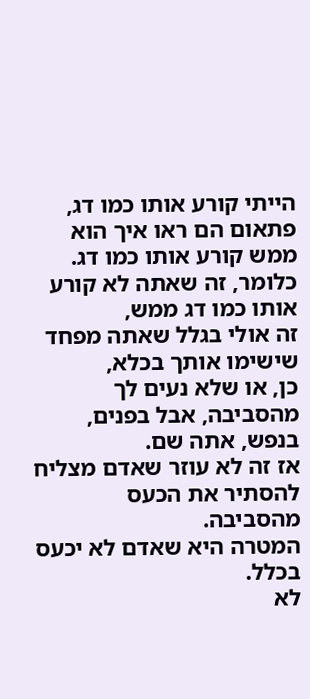הייתי קורע אותו כמו דג, פתאום הם ראו איך הוא ממש קורע אותו כמו דג.
כלומר, זה שאתה לא קורע אותו כמו דג ממש,
זה אולי בגלל שאתה מפחד שישימו אותך בכלא,
כן, או שלא נעים לך מהסביבה, אבל בפנים, בנפש, אתה שם.
אז זה לא עוזר שאדם מצליח להסתיר את הכעס מהסביבה.
המטרה היא שאדם לא יכעס בכלל.
לא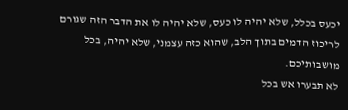יכעס בכלל, שלא יהיה לו כעס, שלא יהיה לו את הדבר הזה שגורם לריכוז הדמים בתוך הלב, שהוא כזה עצמני, שלא יהיה, בכל מושבותיכם.
לא תבערו אש בכל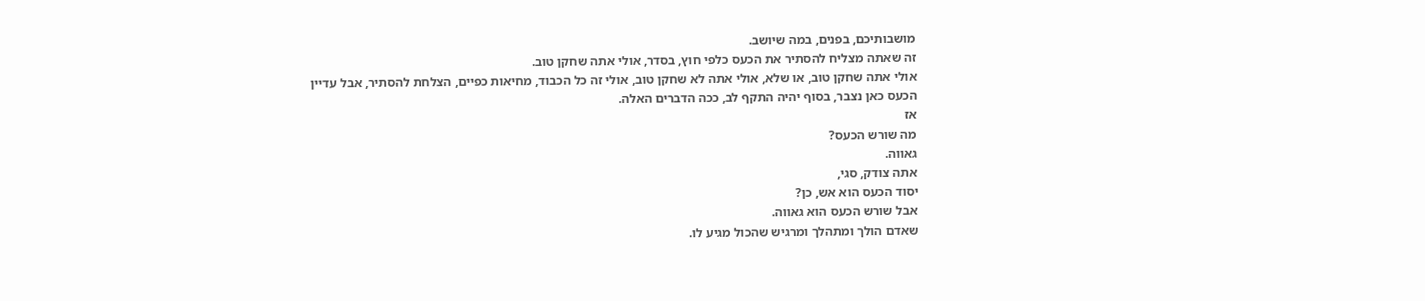מושבותיכם, בפנים, במה שיושב.
זה שאתה מצליח להסתיר את הכעס כלפי חוץ, בסדר, אולי אתה שחקן טוב.
אולי אתה שחקן טוב, או שלא, אולי אתה לא שחקן טוב, אולי זה כל הכבוד, מחיאות כפיים, הצלחת להסתיר, אבל עדיין
הכעס כאן נצבר, בסוף יהיה התקף לב, ככה הדברים האלה.
אז
מה שורש הכעס?
גאווה.
אתה צודק, סגי,
יסוד הכעס הוא אש, כן?
אבל שורש הכעס הוא גאווה.
שאדם הולך ומתהלך ומרגיש שהכול מגיע לו.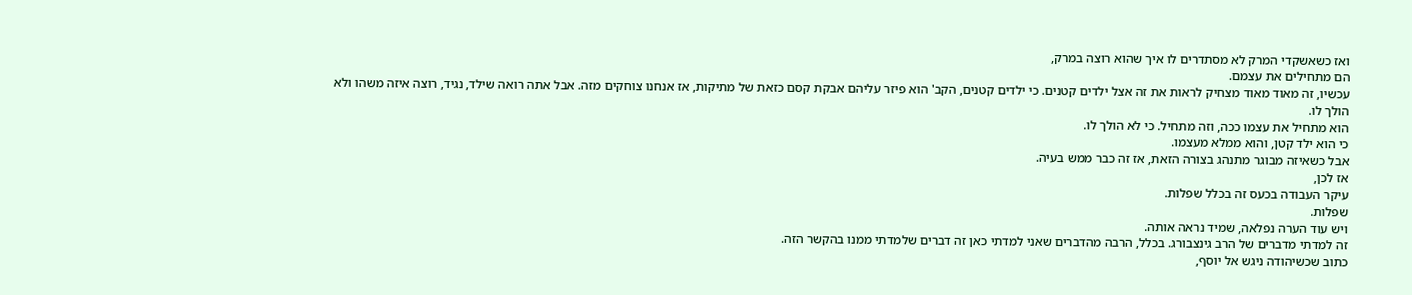ואז כשאשקדי המרק לא מסתדרים לו איך שהוא רוצה במרק,
הם מתחילים את עצמם.
עכשיו, זה מאוד מאוד מצחיק לראות את זה אצל ילדים קטנים. כי ילדים קטנים, הקב' הוא פיזר עליהם אבקת קסם כזאת של מתיקות, אז אנחנו צוחקים מזה. אבל אתה רואה שילד, נגיד, רוצה איזה משהו ולא הולך לו.
הוא מתחיל את עצמו ככה, וזה מתחיל. כי לא הולך לו.
כי הוא ילד קטן, והוא ממלא מעצמו.
אבל כשאיזה מבוגר מתנהג בצורה הזאת, אז זה כבר ממש בעיה.
אז לכן,
עיקר העבודה בכעס זה בכלל שפלות.
שפלות.
ויש עוד הערה נפלאה, שמיד נראה אותה.
זה למדתי מדברים של הרב גינצבורג. בכלל, הרבה מהדברים שאני למדתי כאן זה דברים שלמדתי ממנו בהקשר הזה.
כתוב שכשיהודה ניגש אל יוסף,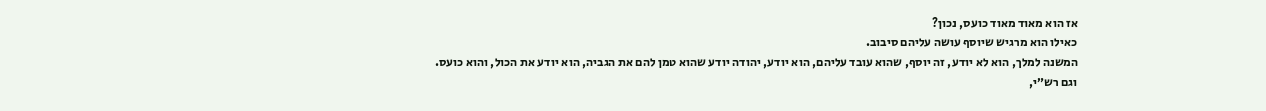אז הוא מאוד מאוד כועס, נכון?
כאילו הוא מרגיש שיוסף עושה עליהם סיבוב.
המשנה למלך, הוא לא יודע, זה יוסף, שהוא עובד עליהם, הוא יודע, יהודה יודע שהוא טמן להם את הגביה, הוא יודע את הכול, והוא כועס.
וגם רש״י,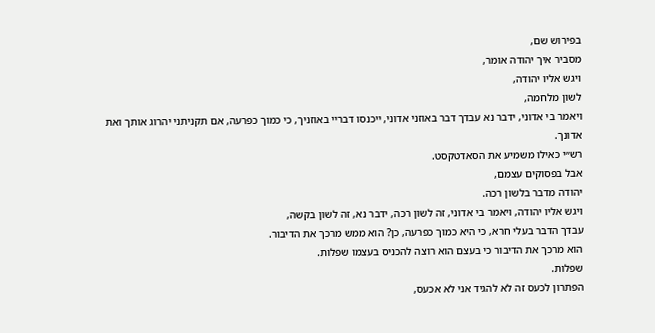בפירוש שם,
מסביר איך יהודה אומר,
ויגש אליו יהודה,
לשון מלחמה,
ויאמר בי אדוני, ידבר נא עבדך דבר באוזני אדוני, ייכנסו דבריי באוזניך, כי כמוך כפרעה, אם תקניתני יהרוג אותך ואת אדונך.
רש״י כאילו משמיע את הסאדטקסט.
אבל בפסוקים עצמם,
יהודה מדבר בלשון רכה.
ויגש אליו יהודה, ויאמר בי אדוני, זה לשון רכה, ידבר נא, זה לשון בקשה,
עבדך הדבר בעלי חרא, כי היא כמוך כפרעה, כן? הוא ממש מרכך את הדיבור.
הוא מרכך את הדיבור כי בעצם הוא רוצה להכניס בעצמו שפלות.
שפלות.
הפתרון לכעס זה לא להגיד אני לא אכעס,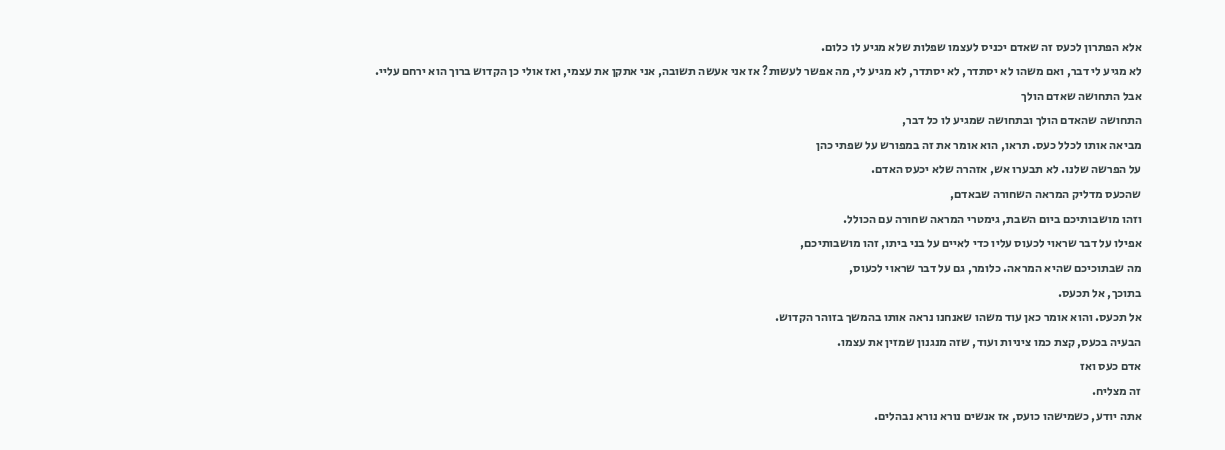אלא הפתרון לכעס זה שאדם יכניס לעצמו שפלות שלא מגיע לו כלום.
לא מגיע לי דבר, ואם משהו לא יסתדר, לא יסתדר, לא מגיע לי, מה אפשר לעשות? אז אני אעשה תשובה, אני אתקן את עצמי, ואז אולי כן הקדוש ברוך הוא ירחם עליי.
אבל התחושה שאדם הולך
התחושה שהאדם הולך ובתחושה שמגיע לו כל דבר,
מביאה אותו לכלל כעס. תראו, הוא אומר את זה במפורש על שפתי כהן
על הפרשה שלנו. לא תבערו אש, אזהרה שלא יכעס האדם.
שהכעס מדליק המראה השחורה שבאדם,
וזהו מושבותיכם ביום השבת, גימטרי המראה שחורה עם הכולל.
אפילו על דבר שראוי לכעוס עליו כדי לאיים על בני ביתו, זהו מושבותיכם,
מה שבתוכיכם שהיא המראה. כלומר, גם על דבר שראוי לכעוס,
בתוכך, אל תכעס.
אל תכעס. והוא אומר כאן עוד משהו שאנחנו נראה אותו בהמשך בזוהר הקדוש.
הבעיה בכעס, קצת כמו ציניות ועוד, שזה מנגנון שמזין את עצמו.
אדם כעס ואז
זה מצליח.
אתה יודע, כשמישהו כועס, אז אנשים נורא נורא נבהלים.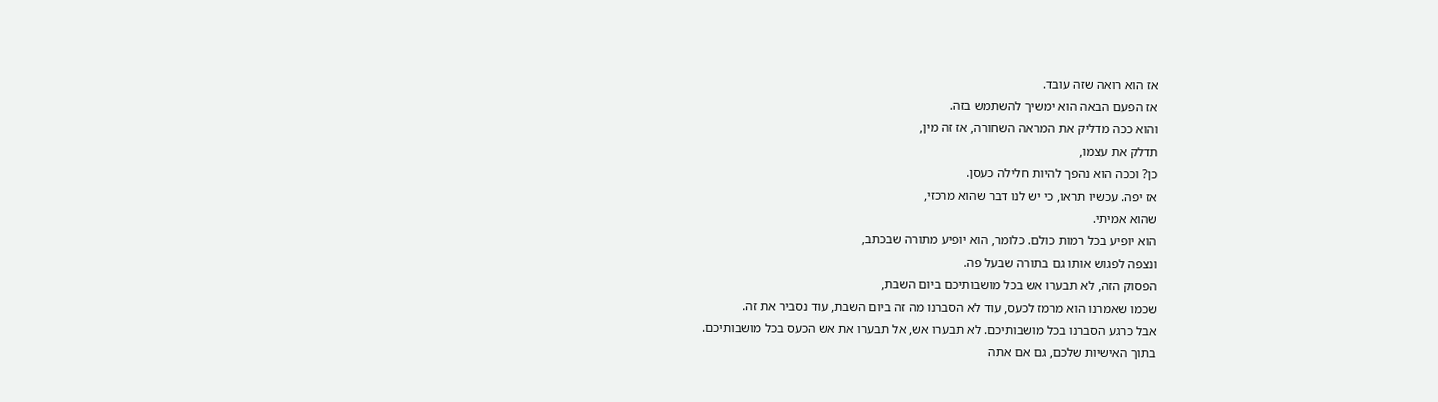אז הוא רואה שזה עובד.
אז הפעם הבאה הוא ימשיך להשתמש בזה.
והוא ככה מדליק את המראה השחורה, אז זה מין,
תדלק את עצמו,
כן? וככה הוא נהפך להיות חלילה כעסן.
אז יפה. עכשיו תראו, כי יש לנו דבר שהוא מרכזי,
שהוא אמיתי.
הוא יופיע בכל רמות כולם. כלומר, הוא יופיע מתורה שבכתב,
ונצפה לפגוש אותו גם בתורה שבעל פה.
הפסוק הזה, לא תבערו אש בכל מושבותיכם ביום השבת,
שכמו שאמרנו הוא מרמז לכעס, עוד לא הסברנו מה זה ביום השבת, עוד נסביר את זה.
אבל כרגע הסברנו בכל מושבותיכם. לא תבערו אש, אל תבערו את אש הכעס בכל מושבותיכם.
בתוך האישיות שלכם, גם אם אתה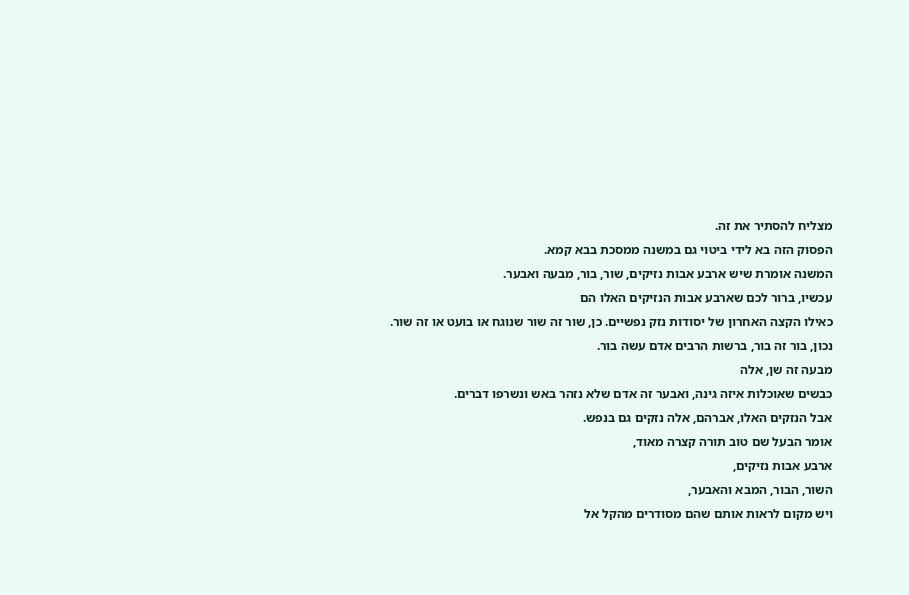מצליח להסתיר את זה.
הפסוק הזה בא לידי ביטוי גם במשנה ממסכת בבא קמא.
המשנה אומרת שיש ארבע אבות נזיקים, שור, בור, מבעה ואבער.
עכשיו, ברור לכם שארבע אבות הנזיקים האלו הם
כאילו הקצה האחרון של יסודות נזק נפשיים. כן, שור זה שור שנוגח או בועט או זה שור. נכון, בור זה בור, ברשות הרבים אדם עשה בור.
מבעה זה שן, אלה
כבשים שאוכלות איזה גינה, ואבער זה אדם שלא נזהר באש ונשרפו דברים.
אבל הנזקים האלו, אברהם, אלה נזקים גם בנפש.
אומר הבעל שם טוב תורה קצרה מאוד,
ארבע אבות נזיקים,
השור, הבור, המבא והאבער,
ויש מקום לראות אותם שהם מסודרים מהקל אל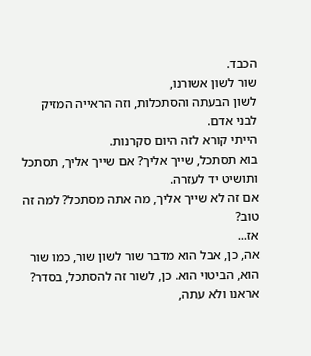הכבד.
שור לשון אשורנו,
לשון הבעתה והסתכלות, וזה הראייה המזיק לבני אדם.
הייתי קורא לזה היום סקרנות.
בוא תסתכל, שייך אליך? אם שייך אליך, תסתכל ותושיט יד לעזרה.
אם זה לא שייך אליך, מה אתה מסתכל? למה זה טוב?
אז...
אה, כן, אבל הוא מדבר שור לשון שור, כמו שור הוא, הביטוי הוא. כן, לשור זה להסתכל, בסדר? אראנו ולא עתה,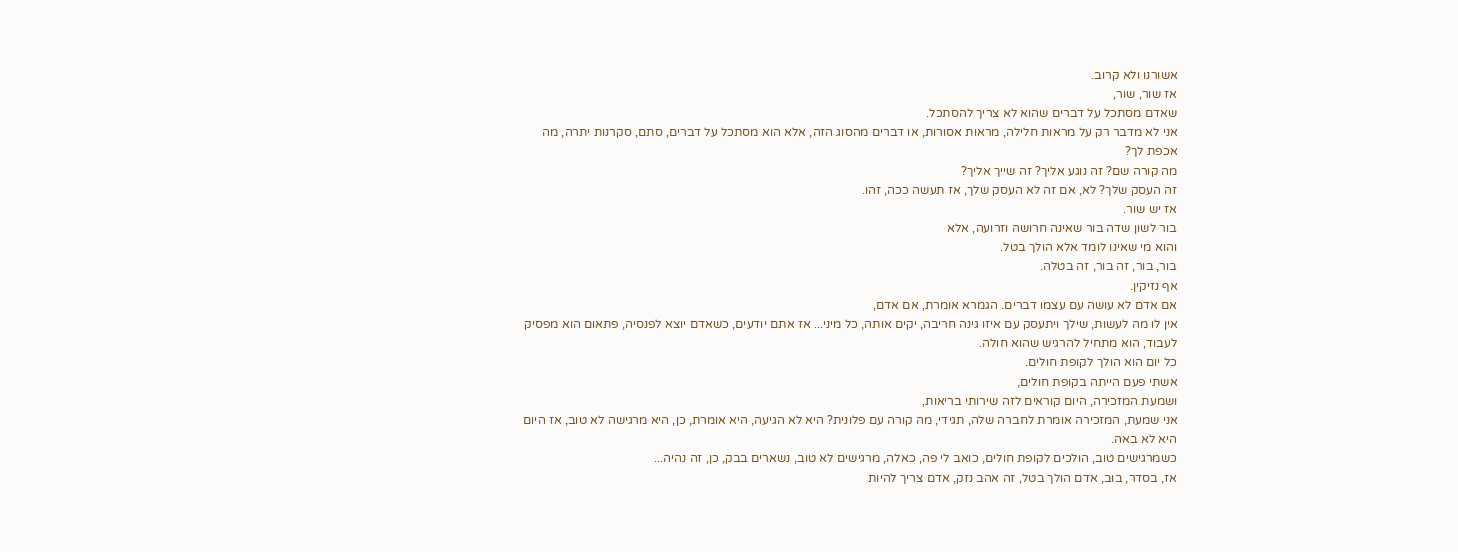אשורנו ולא קרוב.
אז שור, שור,
שאדם מסתכל על דברים שהוא לא צריך להסתכל.
אני לא מדבר רק על מראות חלילה, מראות אסורות, או דברים מהסוג הזה, אלא הוא מסתכל על דברים, סתם, סקרנות יתרה, מה אכפת לך?
מה קורה שם? זה נוגע אליך? זה שייך אליך?
זה העסק שלך? לא, אם זה לא העסק שלך, אז תעשה ככה, זהו.
אז יש שור.
בור לשון שדה בור שאינה חרושה וזרועה, אלא
והוא מי שאינו לומד אלא הולך בטל.
בור, בור, זה בור, זה בטלה.
אף נזיקין.
אם אדם לא עושה עם עצמו דברים. הגמרא אומרת, אם אדם,
אין לו מה לעשות, שילך ויתעסק עם איזו גינה חריבה, יקים אותה, כל מיני... אז אתם יודעים, כשאדם יוצא לפנסיה, פתאום הוא מפסיק לעבוד, הוא מתחיל להרגיש שהוא חולה.
כל יום הוא הולך לקופת חולים.
אשתי פעם הייתה בקופת חולים,
ושמעת המזכירה, היום קוראים לזה שירותי בריאות,
אני שמעת, המזכירה אומרת לחברה שלה, תגידי, מה קורה עם פלונית? היא לא הגיעה, היא אומרת, כן, היא מרגישה לא טוב, אז היום היא לא באה.
כשמרגישים טוב, הולכים לקופת חולים, כואב לי פה, כאלה, מרגישים לא טוב, נשארים בבק, כן, זה נהיה...
אז, בסדר, בוב, אדם הולך בטל, זה אהב נזק, אדם צריך להיות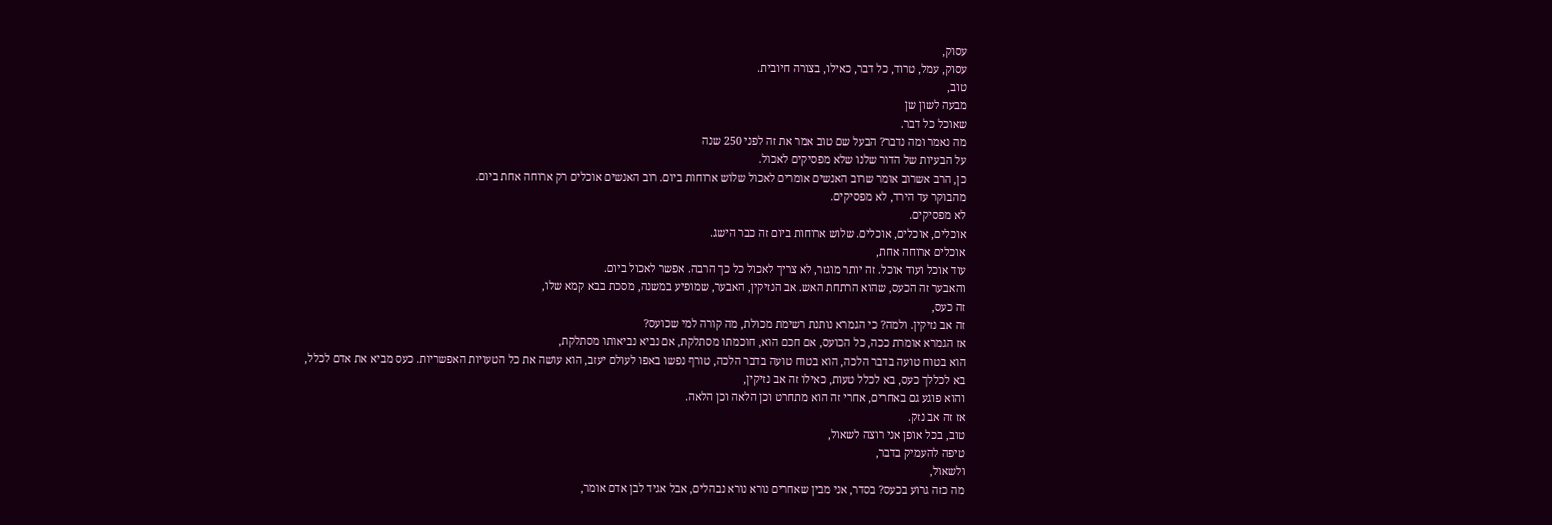עסוק,
עסוק, עמל, טרוד, כל דבר, כאילו, בצורה חיובית.
טוב,
מבעה לשון שן
שאוכל כל דבר.
מה נאמר ומה נדבר? הבעל שם טוב אמר את זה לפני 250 שנה
על הבעיות של הדור שלנו שלא מפסיקים לאכול.
כן, הרב אשרוב אומר שרוב האנשים אומרים לאכול שלוש ארוחות ביום. רוב האנשים אוכלים רק ארוחה אחת ביום.
מהבוקר עד הירד, לא מפסיקים.
לא מפסיקים.
אוכלים, אוכלים, אוכלים. שלוש ארוחות ביום זה כבר הישג.
אוכלים ארוחה אחת,
עוד אוכל ועוד אוכל. זה יותר מוגזר, לא צריך לאכול כל כך הרבה. אפשר לאכול ביום.
והאבער זה הכעס, שהוא הרתחת האש. אב הנזיקין, האבער, שמופיע במשנה, מסכת בבא קמא שלו,
זה כעס,
זה אב נזיקין. ולמה? כי הגמרא נותנת רשימת מכולת, מה קורה למי שכועס?
אז הגמרא אומרת ככה, כל הכועס, אם חכם הוא, חוכמתו מסתלקת, אם נביא נביאותו מסתלקת,
הוא בטוח טועה בדבר הלכה, הוא בטוח טועה בדבר הלכה, טורף נפשו באפו לעולם יעזב, הוא עושה את כל הטעויות האפשריות. כעס מביא את אדם לכלל,
בא לכללך כעס, בא לכלל טעות, כאילו זה אב נזיקין,
והוא פוגע גם באחרים, אחרי זה הוא מתחרט וכן הלאה וכן הלאה.
אז זה אב נזק.
טוב, בכל אופן אני רוצה לשאול,
טיפה להעמיק בדבר,
ולשאול,
מה כזה גרוע בכעס? בסדר, אני מבין שאחרים נורא נורא נבהלים, אבל אגיד לבן אדם אומר,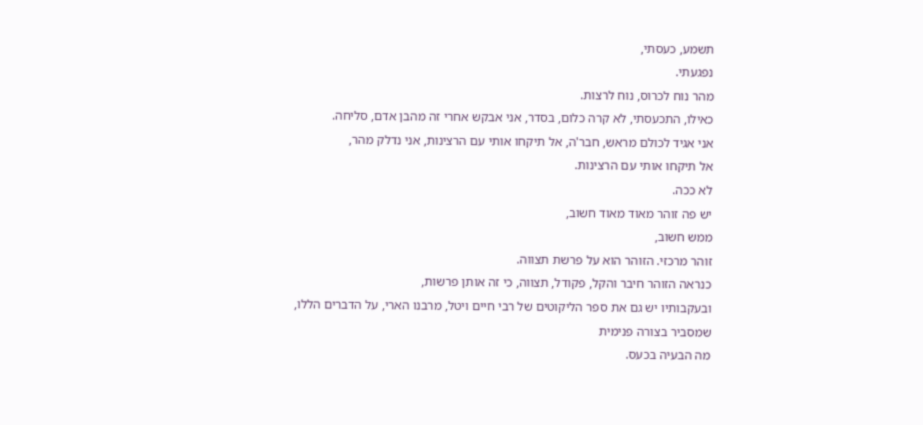תשמע, כעסתי,
נפגעתי.
מהר נוח לכרוס, נוח לרצות.
כאילו, התכעסתי, לא קרה כלום, בסדר, אני אבקש אחרי זה מהבן אדם, סליחה.
אני אגיד לכולם מראש, חבר'ה, אל תיקחו אותי עם הרצינות, אני נדלק מהר,
אל תיקחו אותי עם הרצינות.
לא ככה.
יש פה זוהר מאוד מאוד חשוב,
ממש חשוב,
זוהר מרכזי. הזוהר הוא על פרשת תצווה.
כנראה הזוהר חיבר והקל, פקודל, תצווה, כי זה אותן פרשות,
ובעקבותיו יש גם את ספר הליקוטים של רבי חיים ויטל, מרבנו הארי, על הדברים הללו,
שמסביר בצורה פנימית
מה הבעיה בכעס.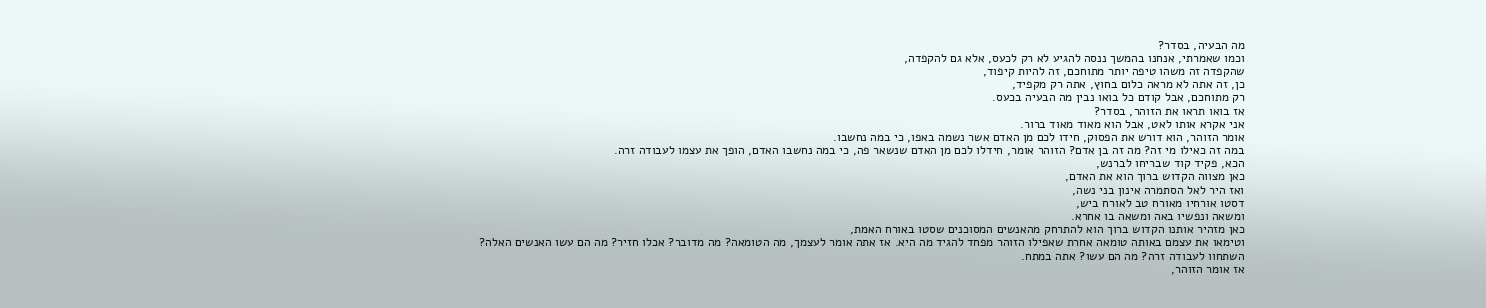מה הבעיה, בסדר?
וכמו שאמרתי, אנחנו בהמשך ננסה להגיע לא רק לכעס, אלא גם להקפדה,
שהקפדה זה משהו טיפה יותר מתוחכם, זה להיות קיפוד,
כן, זה אתה לא מראה כלום בחוץ, אתה רק מקפיד,
רק מתוחכם, אבל קודם כל בואו נבין מה הבעיה בכעס.
אז בואו תראו את הזוהר, בסדר?
אני אקרא אותו לאט, אבל הוא מאוד מאוד ברור.
אומר הזוהר, הוא דורש את הפסוק, חידו לכם מן האדם אשר נשמה באפו, כי במה נחשבו.
במה זה כאילו מי זה? מה זה בן אדם? הזוהר אומר, חידלו לכם מן האדם שנשאר פה, כי במה נחשבו האדם, הופך את עצמו לעבודה זרה.
הכא, פקיד קוד שבריחו לברנש,
כאן מצווה הקדוש ברוך הוא את האדם,
ואז היר לאל הסתמרה אינון בני נשה,
דסטו אורחיו מאורח טב לאורח ביש,
ומשאה ונפשיו באה ומשאה בו אחרא.
כאן מזהיר אותנו הקדוש ברוך הוא להתרחק מהאנשים המסוכנים שסטו באורח האמת,
וטימאו את עצמם באותה טומאה אחרת שאפילו הזוהר מפחד להגיד מה היא. אז אתה אומר לעצמך, מה הטומאה? מה מדובר? אכלו חזיר? מה הם עשו האנשים האלה?
השתחוו לעבודה זרה? מה הם עשו? אתה במתח.
אז אומר הזוהר,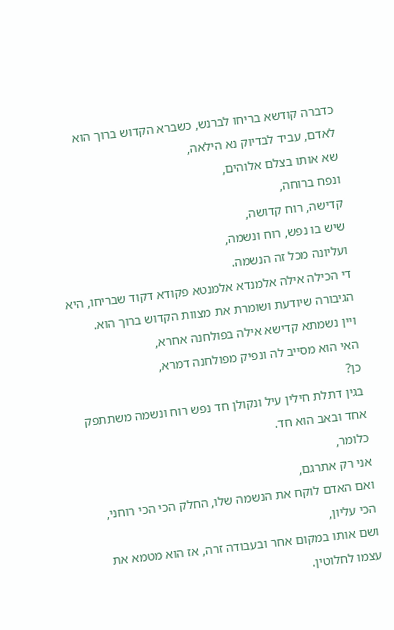כדברה קודשא בריחו לברנש, כשברא הקדוש ברוך הוא לאדם, עביד לבדיוק נא הילאה,
שא אותו בצלם אלוהים,
ונפח ברוחה,
קדישה, רוח קדושה,
שיש בו נפש, רוח ונשמה,
ועליונה מכל זה הנשמה.
די הכילה אילה אלמנדא אלמנטא פקודא דקוד שבריחו, היא הגיבורה שיודעת ושומרת את מצוות הקדוש ברוך הוא.
ויין נשמתא קדישא אילה בפולחנה אחרא,
האי הוא מסייב לה ונפיק מפולחנה דמרא,
כן?
בגין דתלת חילין עיל ונקולן חד נפש רוח ונשמה משתתפק אחד ובאב הוא חד.
כלומר,
אני רק אתרגם,
ואם האדם לוקח את הנשמה שלו, החלק הכי הכי רוחני, הכי עליון,
ושם אותו במקום אחר ובעבודה זרה, אז הוא מטמא את עצמו לחלוטין.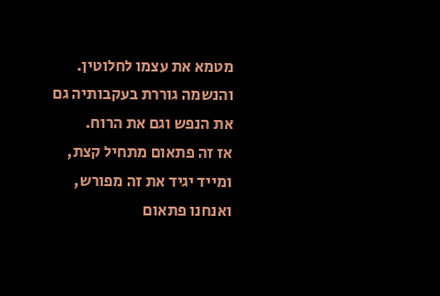מטמא את עצמו לחלוטין.
והנשמה גוררת בעקבותיה גם את הנפש וגם את הרוח.
אז זה פתאום מתחיל קצת,
ומייד יגיד את זה מפורש, ואנחנו פתאום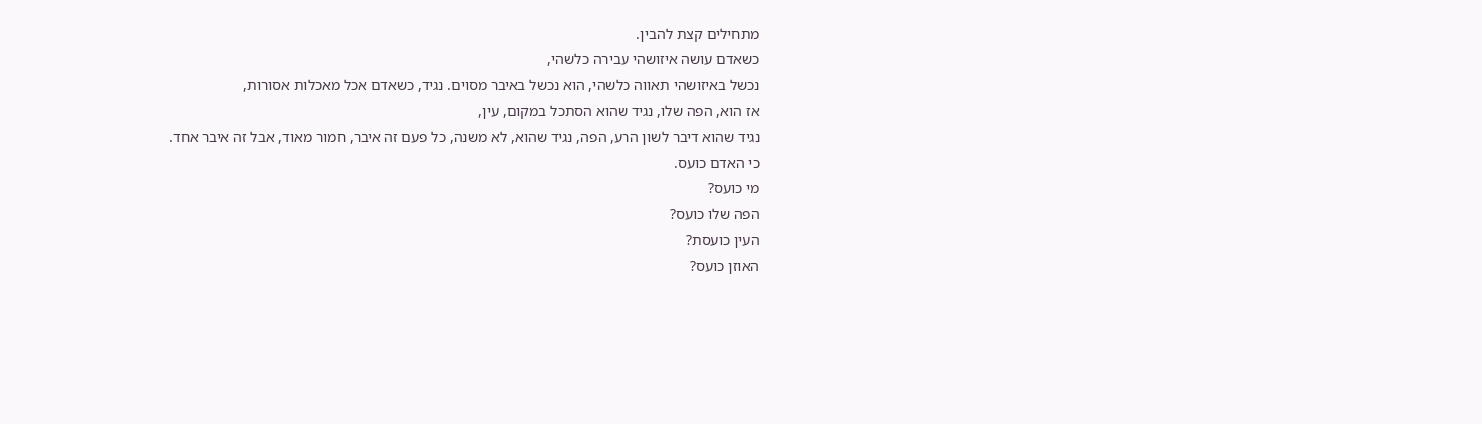מתחילים קצת להבין.
כשאדם עושה איזושהי עבירה כלשהי,
נכשל באיזושהי תאווה כלשהי, הוא נכשל באיבר מסוים. נגיד, כשאדם אכל מאכלות אסורות,
אז הוא, הפה שלו, נגיד שהוא הסתכל במקום, עין,
נגיד שהוא דיבר לשון הרע, הפה, נגיד שהוא, לא משנה, כל פעם זה איבר, חמור מאוד, אבל זה איבר אחד.
כי האדם כועס.
מי כועס?
הפה שלו כועס?
העין כועסת?
האוזן כועס?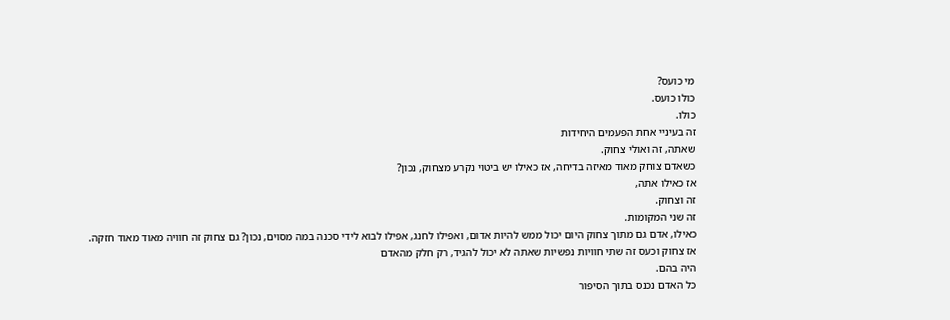מי כועס?
כולו כועס.
כולו.
זה בעיניי אחת הפעמים היחידות
שאתה, זה ואולי צחוק.
כשאדם צוחק מאוד מאיזה בדיחה, אז כאילו יש ביטוי נקרע מצחוק, נכון?
אז כאילו אתה,
זה וצחוק.
זה שני המקומות.
כאילו, אדם גם מתוך צחוק היום יכול ממש להיות אדום, ואפילו לחנג, אפילו לבוא לידי סכנה במה מסוים, נכון? גם צחוק זה חוויה מאוד מאוד חזקה.
אז צחוק וכעס זה שתי חוויות נפשיות שאתה לא יכול להגיד, רק חלק מהאדם
היה בהם.
כל האדם נכנס בתוך הסיפור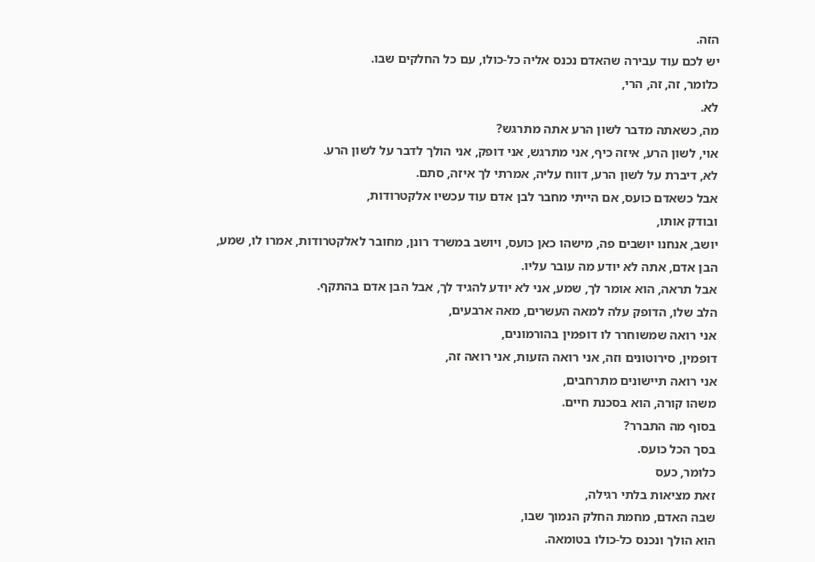הזה.
יש לכם עוד עבירה שהאדם נכנס אליה כל-כולו, עם כל החלקים שבו.
כלומר, זה, זה, הרי,
לא.
מה, כשאתה מדבר לשון הרע אתה מתרגש?
אוי, לשון הרע, איזה כיף, אני מתרגש, אני דופק, אני הולך לדבר על לשון הרע.
לא, דיברת על לשון הרע, דווח עליה, אמרתי לך איזה, סתם.
אבל כשאדם כועס, אם הייתי מחבר לבן אדם עוד עכשיו אלקטרודות,
ובודק אותו,
יושב, אנחנו יושבים פה, מישהו כאן כועס, ויושב במשרד רונן, מחובר לאלקטרודות, אמרו לו, שמע, הבן אדם, אתה לא יודע מה עובר עליו.
אבל תראה, הוא אומר לך, שמע, אני לא יודע להגיד לך, אבל הבן אדם בהתקף.
הלב שלו, הדופק עלה למאה העשרים, מאה ארבעים,
אני רואה שמשוחרר לו דופמין בהורמונים,
דופמין, סירוטונים וזה, אני רואה הזעות, אני רואה זה,
אני רואה תיישונים מתרחבים,
משהו קורה, הוא בסכנת חיים.
בסוף מה התברר?
בסך הכל כועס.
כלומר, כעס
זאת מציאות בלתי רגילה,
שבה האדם, מחמת החלק הנמוך שבו,
הוא הולך ונכנס כל-כולו בטומאה.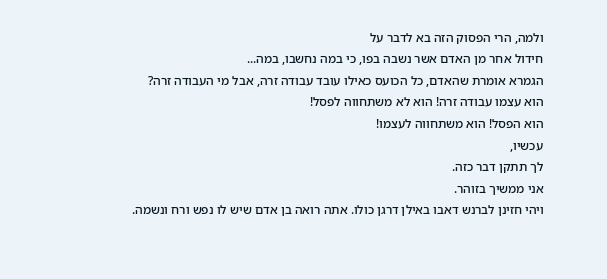ולמה, הרי הפסוק הזה בא לדבר על
חידול אחר מן האדם אשר נשבה בפו, כי במה נחשבו, במה...
הגמרא אומרת שהאדם, כל הכועס כאילו עובד עבודה זרה, אבל מי העבודה זרה?
הוא עצמו עבודה זרה! הוא לא משתחווה לפסל!
הוא הפסל! הוא משתחווה לעצמו!
עכשיו,
לך תתקן דבר כזה.
אני ממשיך בזוהר.
ויהי חזינן לברנש דאבו באילן דרגן כולו. אתה רואה בן אדם שיש לו נפש ורח ונשמה.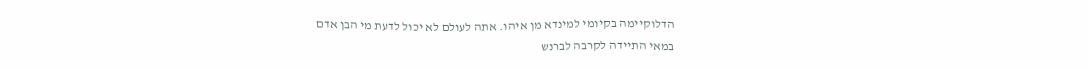הדלוקיימה בקיומי למינדא מן איהו. אתה לעולם לא יכול לדעת מי הבן אדם
במאי התיידה לקרבה לברנש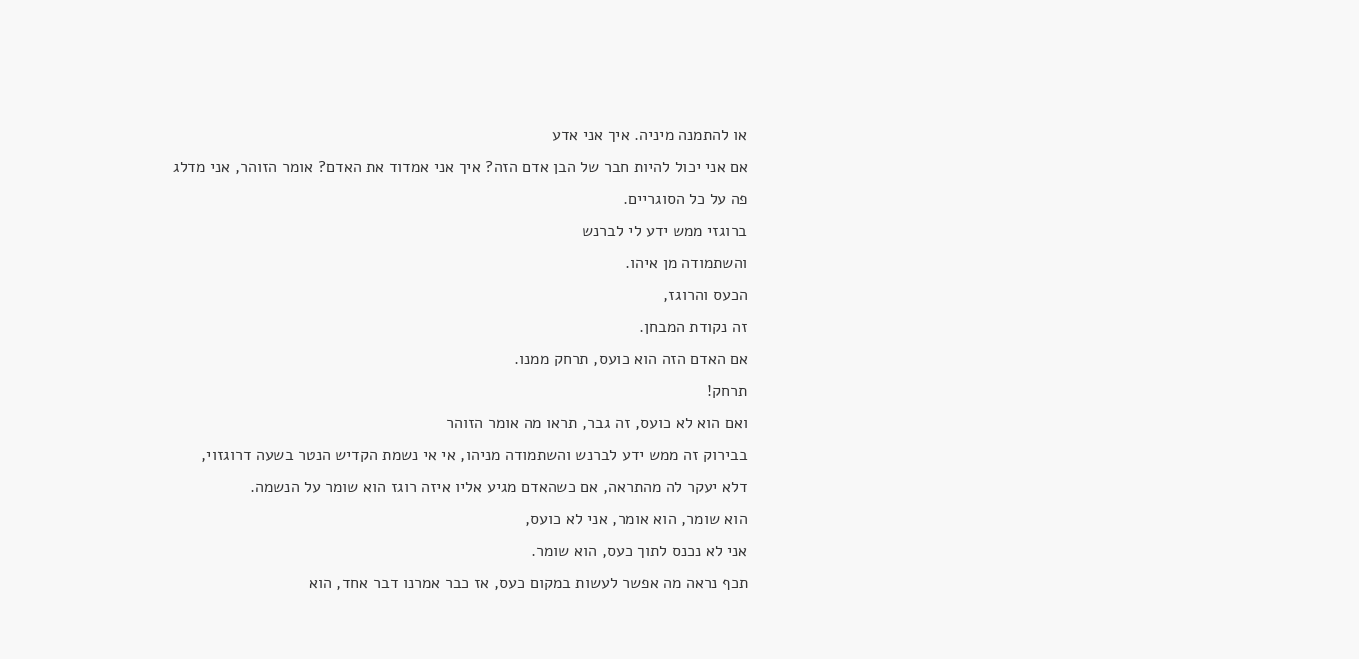או להתמנה מיניה. איך אני אדע
אם אני יכול להיות חבר של הבן אדם הזה? איך אני אמדוד את האדם? אומר הזוהר, אני מדלג פה על כל הסוגריים.
ברוגזי ממש ידע לי לברנש
והשתמודה מן איהו.
הכעס והרוגז,
זה נקודת המבחן.
אם האדם הזה הוא כועס, תרחק ממנו.
תרחק!
ואם הוא לא כועס, זה גבר, תראו מה אומר הזוהר
בבירוק זה ממש ידע לברנש והשתמודה מניהו, אי אי נשמת הקדיש הנטר בשעה דרוגזוי,
דלא יעקר לה מהתראה, אם כשהאדם מגיע אליו איזה רוגז הוא שומר על הנשמה.
הוא שומר, הוא אומר, אני לא כועס,
אני לא נכנס לתוך כעס, הוא שומר.
תכף נראה מה אפשר לעשות במקום כעס, אז כבר אמרנו דבר אחד, הוא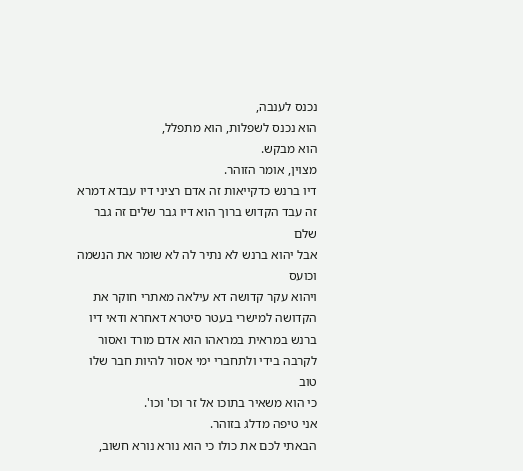נכנס לענבה,
הוא נכנס לשפלות, הוא מתפלל,
הוא מבקש.
מצוין, אומר הזוהר.
דיו ברנש כדקייאות זה אדם רציני דיו עבדא דמרא זה עבד הקדוש ברוך הוא דיו גבר שלים זה גבר שלם
אבל יהוא ברנש לא נתיר לה לא שומר את הנשמה וכועס
ויהוא עקר קדושה דא עילאה מאתרי חוקר את הקדושה למישרי בעטר סיטרא דאחרא ודאי דיו ברנש במראית במראהו הוא אדם מורד ואסור לקרבה בידי ולתחברי ימי אסור להיות חבר שלו
טוב
כי הוא משאיר בתוכו אל זר וכו' וכו'.
אני טיפה מדלג בזוהר.
הבאתי לכם את כולו כי הוא נורא נורא חשוב,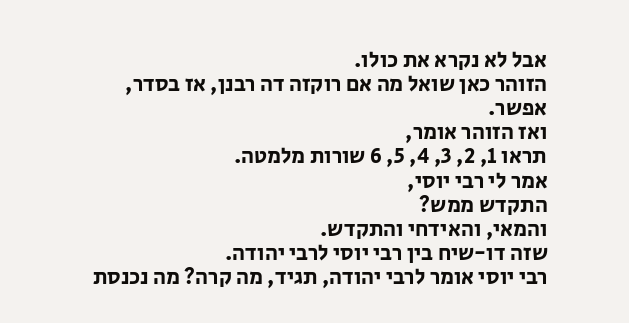אבל לא נקרא את כולו.
הזוהר כאן שואל מה אם רוקזה דה רבנן, אז בסדר, אפשר.
ואז הזוהר אומר,
תראו 1, 2, 3, 4, 5, 6 שורות מלמטה.
אמר לי רבי יוסי,
התקדש ממש?
והמאי, והאידחי והתקדש.
שזה דו-שיח בין רבי יוסי לרבי יהודה.
רבי יוסי אומר לרבי יהודה, תגיד, מה קרה? מה נכנסת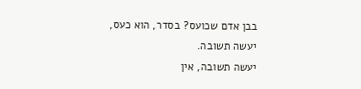בבן אדם שכועס? בסדר, הוא כעס, יעשה תשובה.
יעשה תשובה, אין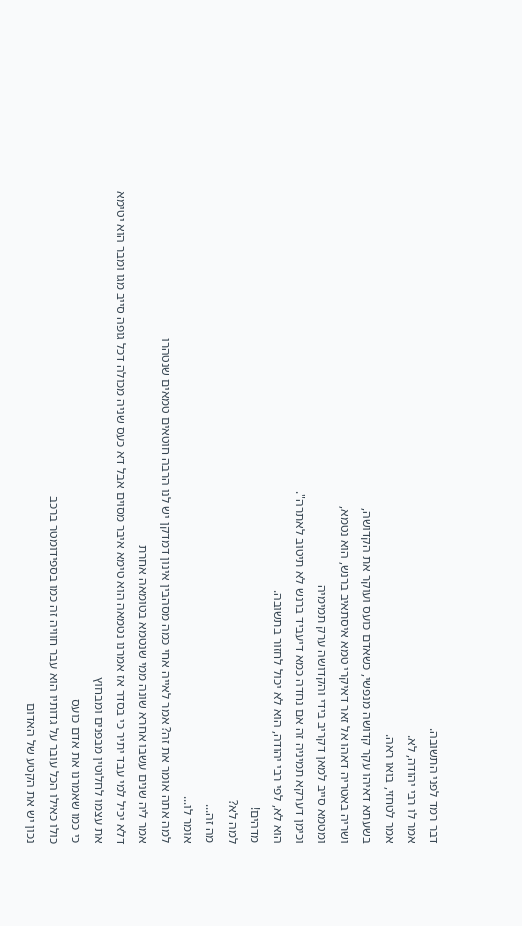דבר רמד לפני התשובה.
אמר לו רבי יהודה, לא.
אמר לטחזי, בואו ראה.
בשעתא דאיהו עקר קדושה מנפשי, כשאדם כועס ועוקר את הקדושה,
ושריה באטריה דאהו אל זאר דאיקרי טמא איסתאיב ברנש, הוא נטמא,
ומטמא סייב למאן דקריב בידי והקדושה ערק תמימיה
וכימן דערקא תמיניה זה אם נחדה כמא דיעביד ברנש לא תיטוב לאתרה".
הוא לא, לפי רבי יהודה, הוא לא יכול לחזור בתשובה.
מדהים!
למה לא?
מה זה...
אומר לו...
למה אתה אומר את זה? אמר לאייה אחי כמה מסהבין אינון דמדקן יש לנו הרבה חוטאים טמאים שנטהרו
אמר ליה שנים עשבו אחרא שונה ממי שנטמא בטומאה אחרת
דלא יכיל למי עבד יתיר כי בסדר אז אמרנו נטמאה הוא טימא איבר מסוים אבל דא כעס שניה מכולה דכל גופה סייב מגו ומבר הוא יטימא את עצמו לחלוטין מבפנים ומבחוץ
כי כמו שאמרנו את אדם כועס
כולו כאילו הכל עובר על גדותיו הוא עבר חוויה זה כמו בספידומטר ברכב
נכון יש את הקטע של האדום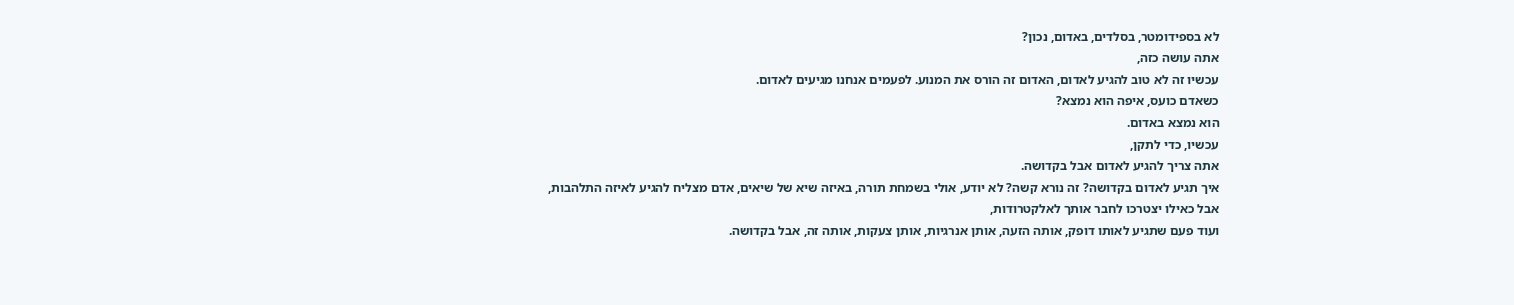לא בספידומטר, בסלדים, באדום, נכון?
אתה עושה כזה,
עכשיו זה לא טוב להגיע לאדום, האדום זה הורס את המנוע. לפעמים אנחנו מגיעים לאדום.
כשאדם כועס, איפה הוא נמצא?
הוא נמצא באדום.
עכשיו, כדי לתקן,
אתה צריך להגיע לאדום אבל בקדושה.
איך תגיע לאדום בקדושה? זה נורא קשה? לא יודע, אולי בשמחת תורה, באיזה שיא של שיאים, אדם מצליח להגיע לאיזה התלהבות,
אבל כאילו יצטרכו לחבר אותך לאלקטרודות,
ועוד פעם שתגיע לאותו דופק, אותה הזעה, אותן אנרגיות, אותן צעקות, אותה זה, אבל בקדושה.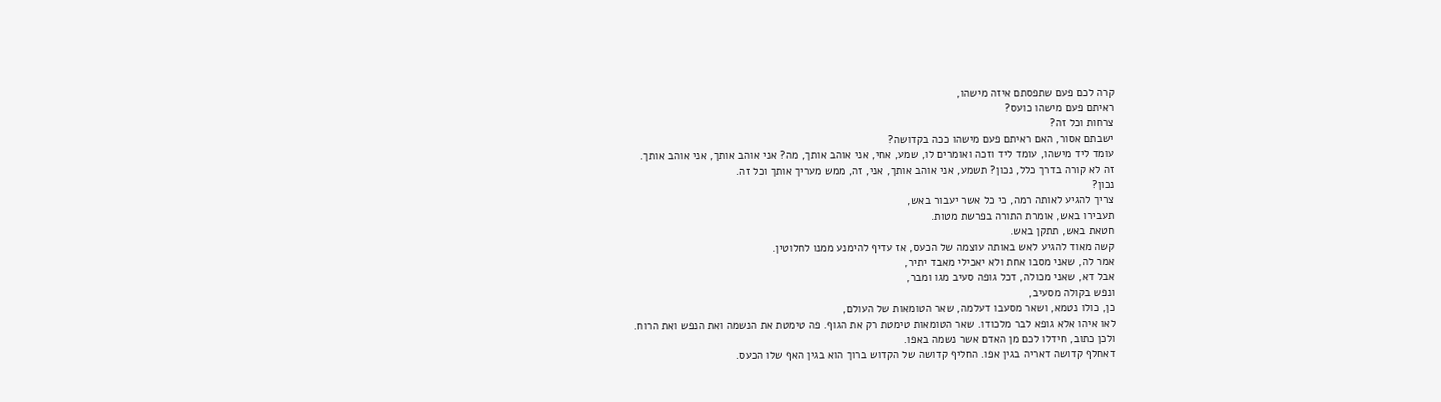קרה לכם פעם שתפסתם איזה מישהו,
ראיתם פעם מישהו כועס?
צרחות וכל זה?
ישבתם אסור, האם ראיתם פעם מישהו ככה בקדושה?
עומד ליד מישהו, עומד ליד וזכה ואומרים לו, שמע, אחי, אני אוהב אותך, מה? אני אוהב אותך, אני אוהב אותך.
זה לא קורה בדרך כלל, נכון? תשמע, אני אוהב אותך, אני, זה, ממש מעריך אותך וכל זה.
נכון?
צריך להגיע לאותה רמה, כי כל אשר יעבור באש,
תעבירו באש, אומרת התורה בפרשת מטות.
חטאת באש, תתקן באש.
קשה מאוד להגיע לאש באותה עוצמה של הכעס, אז עדיף להימנע ממנו לחלוטין.
אמר לה, שאני מסבו אחת ולא יאכילי מאבד יתיר,
אבל דא, שאני מכולה, דכל גופה סעיב מגו ומבר,
ונפש בקולה מסעיב,
כן, כולו נטמא, ושאר מסעבו דעלמה, שאר הטומאות של העולם,
לאו איהו אלא גופא לבר מלכודו. שאר הטומאות טימטת רק את הגוף. פה טימטת את הנשמה ואת הנפש ואת הרוח.
ולכן כתוב, חידלו לכם מן האדם אשר נשמה באפו.
דאחלף קדושה דאריה בגין אפו. החליף קדושה של הקדוש ברוך הוא בגין האף שלו הכעס.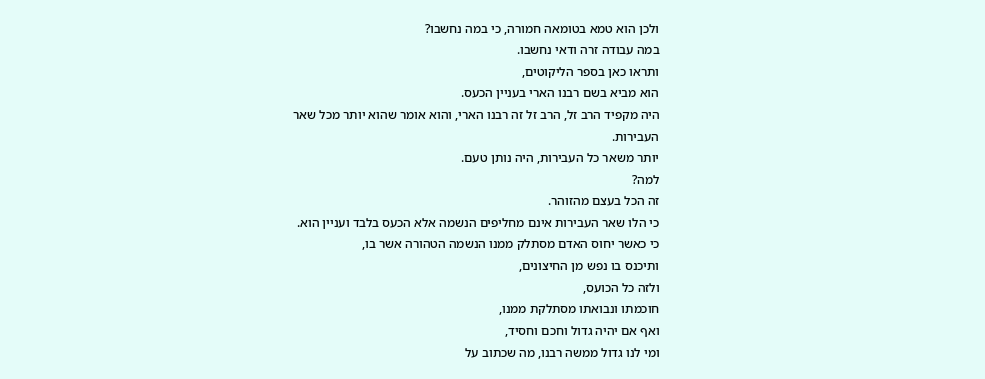ולכן הוא טמא בטומאה חמורה, כי במה נחשבו?
במה עבודה זרה ודאי נחשבו.
ותראו כאן בספר הליקוטים,
הוא מביא בשם רבנו הארי בעניין הכעס.
היה מקפיד הרב זל, הרב זל זה רבנו הארי, והוא אומר שהוא יותר מכל שאר העבירות.
יותר משאר כל העבירות, היה נותן טעם.
למה?
זה הכל בעצם מהזוהר.
כי הלו שאר העבירות אינם מחליפים הנשמה אלא הכעס בלבד ועניין הוא.
כי כאשר יחוס האדם מסתלק ממנו הנשמה הטהורה אשר בו,
ותיכנס בו נפש מן החיצונים,
ולזה כל הכועס,
חוכמתו ונבואתו מסתלקת ממנו,
ואף אם יהיה גדול וחכם וחסיד,
ומי לנו גדול ממשה רבנו, מה שכתוב על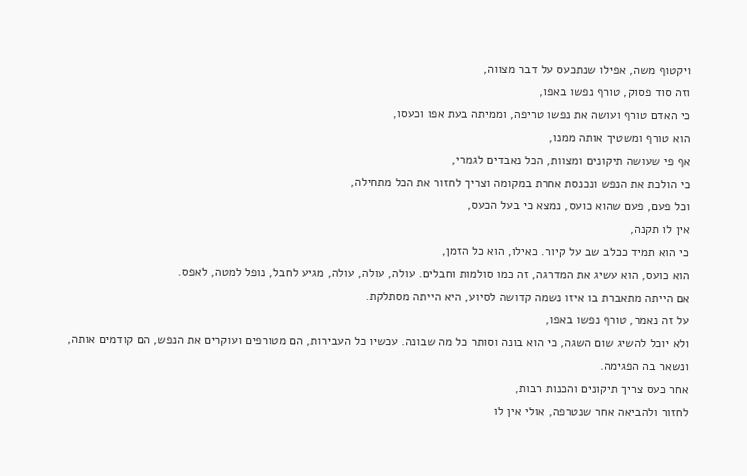ויקטוף משה, אפילו שנתכעס על דבר מצווה,
וזה סוד פסוק, טורף נפשו באפו,
כי האדם טורף ועושה את נפשו טריפה, וממיתה בעת אפו וכעסו,
הוא טורף ומשטיך אותה ממנו,
אף פי שעושה תיקונים ומצוות, הכל נאבדים לגמרי,
כי הולכת את הנפש ונכנסת אחרת במקומה וצריך לחזור את הכל מתחילה,
וכל פעם, פעם שהוא כועס, נמצא כי בעל הכעס,
אין לו תקנה,
כי הוא תמיד ככלב שב על קיור. כאילו, הוא כל הזמן,
הוא כועס, הוא עשיג את המדרגה, זה כמו סולמות וחבלים. עולה, עולה, עולה, מגיע לחבל, נופל למטה, לאפס.
אם הייתה מתאברת בו איזו נשמה קדושה לסיוע, היא הייתה מסתלקת.
על זה נאמר, טורף נפשו באפו,
ולא יוכל להשיג שום השגה, כי הוא בונה וסותר כל מה שבונה. עכשיו כל העבירות, הם מטורפים ועוקרים את הנפש, הם קודמים אותה,
ונשאר בה הפגימה.
אחר כעס צריך תיקונים והכנות רבות,
לחזור ולהביאה אחר שנטרפה, אולי אין לו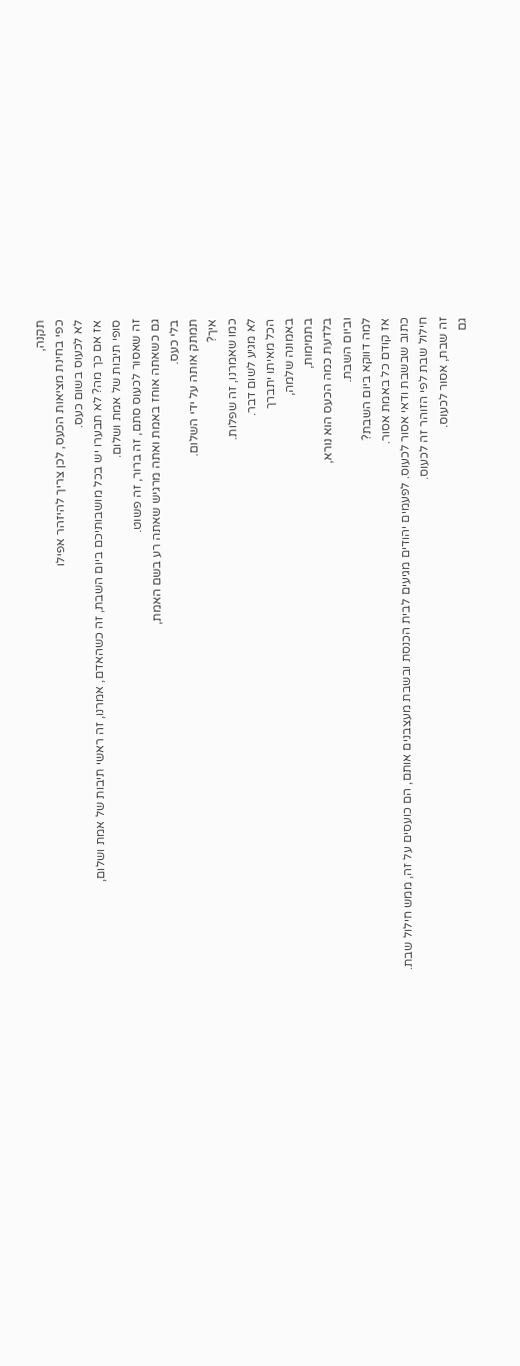תקנה,
כפי בחינת מציאות הכעס, לכן צריך להיזהר אפילו
לא לכעוס בשום כעס.
אז אם כך מה? לא תבערו יש בכל מושבותיכם ביום השבת, זה כשהאדם, אמרנו, זה ראשי תיבות של אמת ושלום,
סופי תיבות של אמת ושלום.
זה שאסור לכעוס סתם, זה ברור, זה פשוט.
גם כשאתה אוחז באמת ואתה מרגיש שאתה רע בשם האמת,
בלי כעס.
תמתק אותה על ידי השלום.
איך?
כמו שאמרנו, זה שפלות.
לא מגיע לשום דבר.
הכל מאיתו יתברך
באמונה שלמה,
בתמימות,
בלדעת כמה הכעס הוא נורא,
וביום השבת.
למה דווקא ביום השבת?
אז קודם כל באמת אסור.
כתוב שבשבת ודאי אסור לכעוס. לפעמים יהודים מגיעים לבית הכנסת ובשבת מעצבנים אותם, הם כועסים על זה, ממש חילול שבת.
חילול שבת לפי הזוהר זה לכעוס.
זה שבת, אסור לכעוס.
גם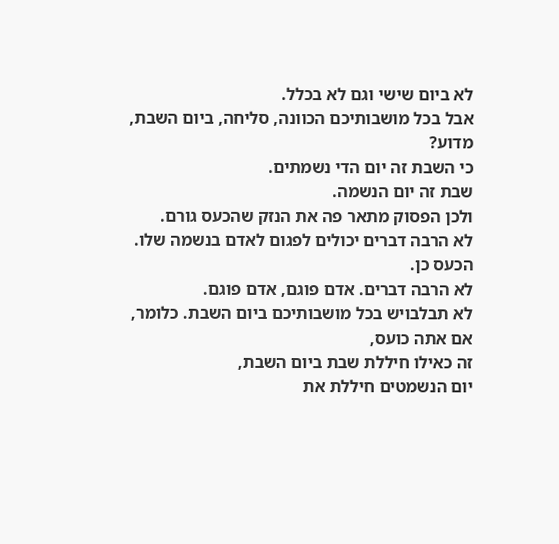לא ביום שישי וגם לא בכלל.
אבל בכל מושבותיכם הכוונה, סליחה, ביום השבת, מדוע?
כי השבת זה יום הדי נשמתים.
שבת זה יום הנשמה.
ולכן הפסוק מתאר פה את הנזק שהכעס גורם.
לא הרבה דברים יכולים לפגום לאדם בנשמה שלו.
הכעס כן.
לא הרבה דברים. אדם פוגם, אדם פוגם.
לא תבלבויש בכל מושבותיכם ביום השבת. כלומר, אם אתה כועס,
זה כאילו חיללת שבת ביום השבת,
יום הנשמטים חיללת את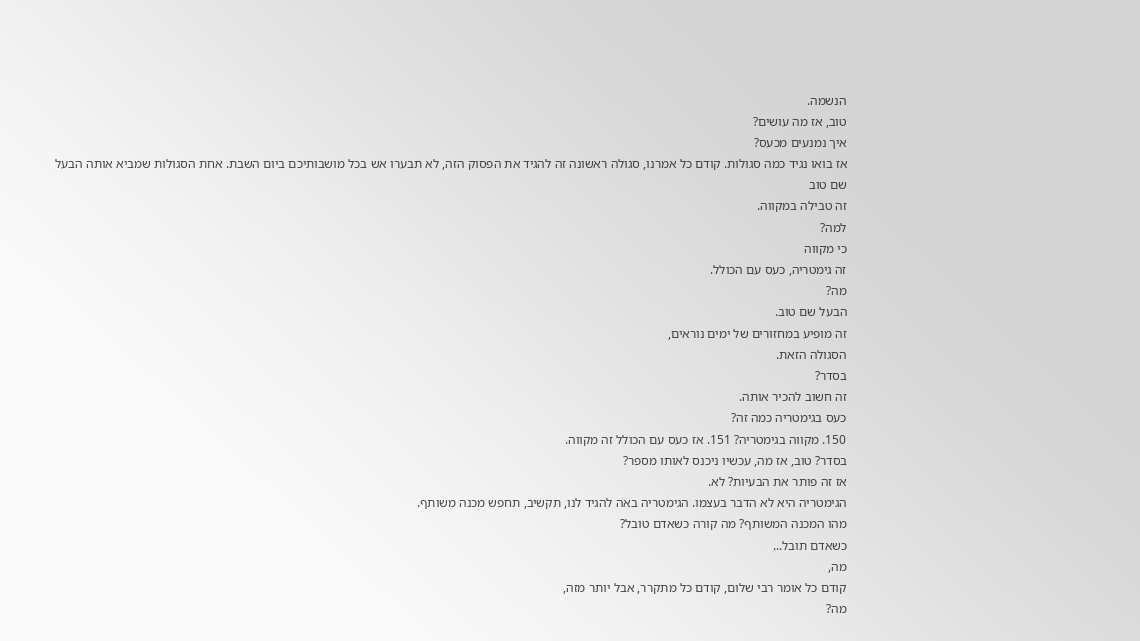הנשמה.
טוב, אז מה עושים?
איך נמנעים מכעס?
אז בואו נגיד כמה סגולות. קודם כל אמרנו, סגולה ראשונה זה להגיד את הפסוק הזה, לא תבערו אש בכל מושבותיכם ביום השבת. אחת הסגולות שמביא אותה הבעל שם טוב
זה טבילה במקווה.
למה?
כי מקווה
זה גימטריה, כעס עם הכולל.
מה?
הבעל שם טוב.
זה מופיע במחזורים של ימים נוראים,
הסגולה הזאת.
בסדר?
זה חשוב להכיר אותה.
כעס בגימטריה כמה זה?
150. מקווה בגימטריה? 151. אז כעס עם הכולל זה מקווה.
בסדר? טוב, אז מה, עכשיו ניכנס לאותו מספר?
אז זה פותר את הבעיות? לא.
הגימטריה היא לא הדבר בעצמו. הגימטריה באה להגיד לנו, תקשיב, תחפש מכנה משותף.
מהו המכנה המשותף? מה קורה כשאדם טובל?
כשאדם תובל...
מה,
קודם כל אומר רבי שלום, קודם כל מתקרר, אבל יותר מזה,
מה?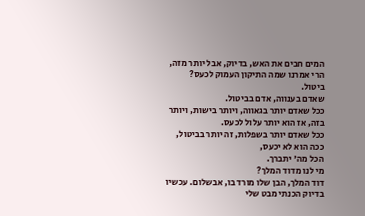המים חבים את האש, בדיוק, אבל יותר מזה, הרי אמרנו שמה התיקון העמוק לכעס?
ביטול.
שאדם בענווה, אדם בביטול.
ככל שאדם יותר בגאווה, ויותר בישות, ויותר בזה, אז הוא יותר עלול לכעס.
ככל שאדם יותר בשפלות, זה יותר בביטול, ככה הוא לא יכעס,
הכל מה' יתברך.
מי לנו מדוד המלך?
דוד המלך, הבן שלו מורד בו, אבשלום. עכשיו בדיוק הכנתי מבט שלי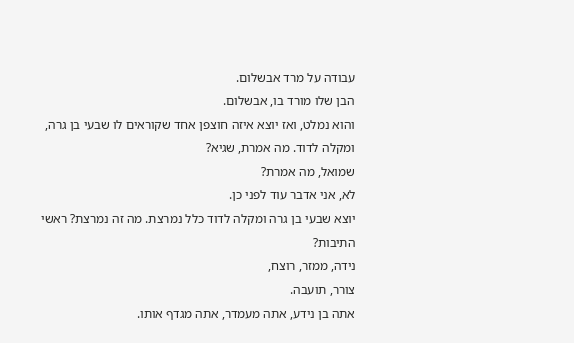עבודה על מרד אבשלום.
הבן שלו מורד בו, אבשלום.
והוא נמלט, ואז יוצא איזה חוצפן אחד שקוראים לו שבעי בן גרה,
ומקלה לדוד. מה אמרת, שגיא?
שמואל, מה אמרת?
לא, אני אדבר עוד לפני כן.
יוצא שבעי בן גרה ומקלה לדוד כלל נמרצת. מה זה נמרצת? ראשי התיבות?
נידה, ממזר, רוצח,
צורר, תועבה.
אתה בן נידע, אתה מעמדר, אתה מגדף אותו.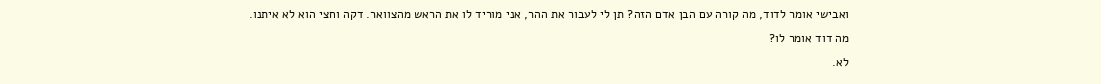ואבישי אומר לדוד, מה קורה עם הבן אדם הזה? תן לי לעבור את ההר, אני מוריד לו את הראש מהצוואר. דקה וחצי הוא לא איתנו.
מה דוד אומר לו?
לא.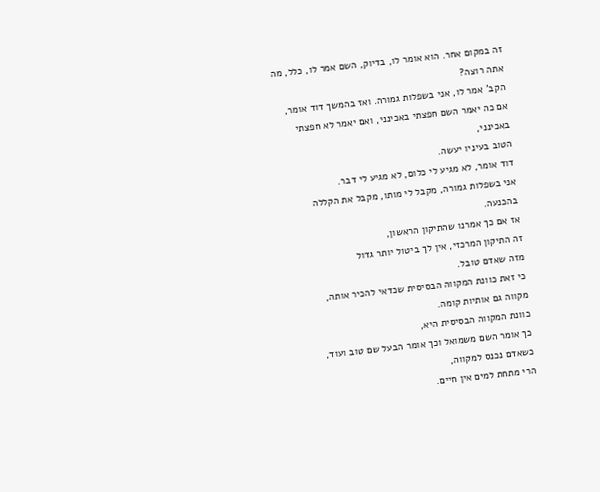זה במקום אחר. הוא אומר לו, בדיוק, השם אמר לו, כלל, מה אתה רוצה?
הקב' אמר לו, אני בשפלות גמורה. ואז בהמשך דוד אומר,
אם כה יאמר השם חפצתי באכינני, ואם יאמר לא חפצתי באכינני,
הטוב בעיניו יעשה.
דוד אומר, לא מגיע לי כלום, לא מגיע לי דבר.
אני בשפלות גמורה, מקבל לי מותו, מקבל את הקללה בהכנעה.
אז אם כך אמרנו שהתיקון הראשון,
זה התיקון המרכזי, אין לך ביטול יותר גדול
מזה שאדם טובל.
כי זאת כוונת המקווה הבסיסית שכדאי להכיר אותה,
מקווה גם אותיות קומה.
כוונת המקווה הבסיסית היא,
כך אומר השם משמואל וכך אומר הבעל שם טוב ועוד,
כשאדם נכנס למקווה,
הרי מתחת למים אין חיים.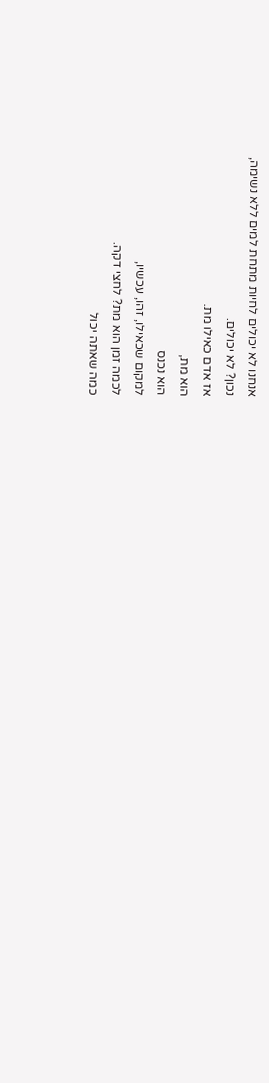אנחנו לא יכולים לחיות מתחת למים ללא נשימה,
נכון? לא יכולים.
אז אדם כאילו מת.
הוא מת,
הוא נכנס
למקום שכאילו, זהו, עכשיו,
לכמה זמן הוא מת? לחצי דקה.
כמה שאתה יכול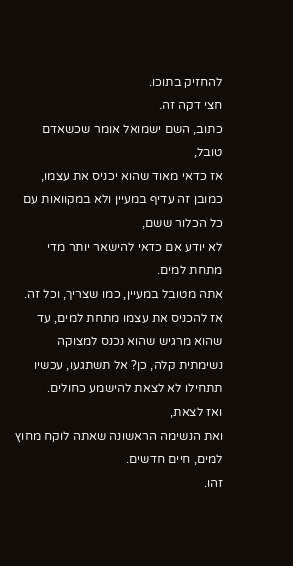להחזיק בתוכו.
חצי דקה זה.
כתוב, השם ישמואל אומר שכשאדם טובל,
אז כדאי מאוד שהוא יכניס את עצמו, כמובן זה עדיף במעיין ולא במקוואות עם כל הכלור ששם,
לא יודע אם כדאי להישאר יותר מדי מתחת למים.
אתה מטובל במעיין, כמו שצריך, וכל זה. אז להכניס את עצמו מתחת למים, עד שהוא מרגיש שהוא נכנס למצוקה נשימתית קלה, כן? אל תשתגעו, עכשיו תתחילו לא לצאת להישמע כחולים.
ואז לצאת,
ואת הנשימה הראשונה שאתה לוקח מחוץ למים, חיים חדשים.
זהו.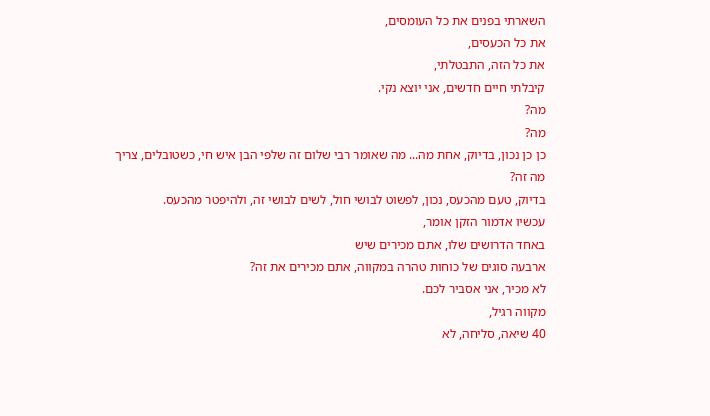השארתי בפנים את כל העומסים,
את כל הכעסים,
את כל הזה, התבטלתי,
קיבלתי חיים חדשים, אני יוצא נקי.
מה?
מה?
כן כן נכון, בדיוק, אחת מה... מה שאומר רבי שלום זה שלפי הבן איש חי, כשטובלים, צריך
מה זה?
בדיוק, טעם מהכעס, נכון, לפשוט לבושי חול, לשים לבושי זה, ולהיפטר מהכעס.
עכשיו אדמור הזקן אומר,
באחד הדרושים שלו, אתם מכירים שיש
ארבעה סוגים של כוחות טהרה במקווה, אתם מכירים את זה?
לא מכיר, אני אסביר לכם.
מקווה רגיל,
40 שיאה, סליחה, לא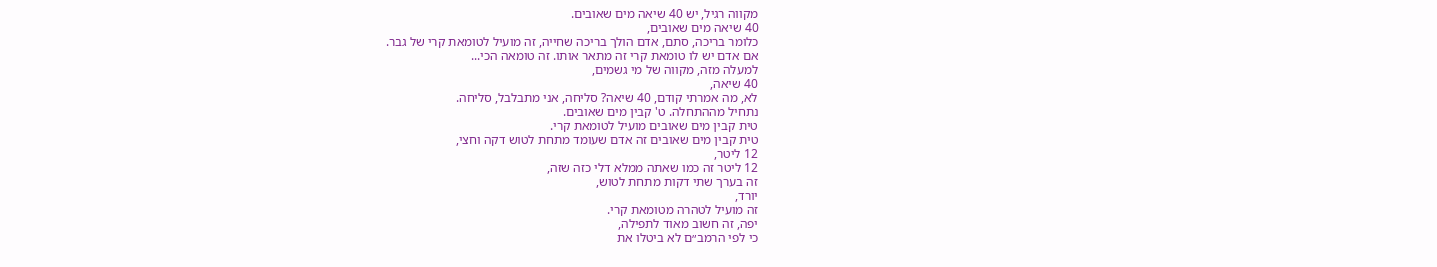מקווה רגיל, יש 40 שיאה מים שאובים.
40 שיאה מים שאובים,
כלומר בריכה, סתם, אדם הולך בריכה שחייה, זה מועיל לטומאת קרי של גבר.
אם אדם יש לו טומאת קרי זה מתאר אותו. זה טומאה הכי...
למעלה מזה, מקווה של מי גשמים,
40 שיאה,
לא, מה אמרתי קודם, 40 שיאה? סליחה, אני מתבלבל, סליחה.
נתחיל מההתחלה. ט' קבין מים שאובים.
טית קבין מים שאובים מועיל לטומאת קרי.
טית קבין מים שאובים זה אדם שעומד מתחת לטוש דקה וחצי,
12 ליטר,
12 ליטר זה כמו שאתה ממלא דלי כזה שזה,
זה בערך שתי דקות מתחת לטוש,
יורד,
זה מועיל לטהרה מטומאת קרי.
יפה, זה חשוב מאוד לתפילה,
כי לפי הרמב״ם לא ביטלו את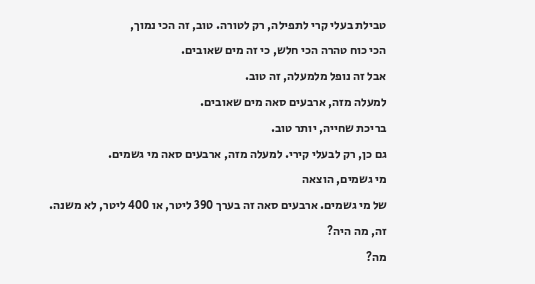טבילת בעלי קרי לתפילה, רק לטורה. טוב, זה הכי נמוך,
הכי כוח טהרה הכי חלש, כי זה מים שאובים.
אבל זה נופל מלמעלה, זה טוב.
למעלה מזה, ארבעים סאה מים שאובים.
בריכת שחייה, יותר טוב.
גם כן, רק לבעלי קירי. למעלה מזה, ארבעים סאה מי גשמים.
מי גשמים, הוצאה
של מי גשמים. ארבעים סאה זה בערך 390 ליטר, או 400 ליטר, לא משנה.
זה, מה היה?
מה?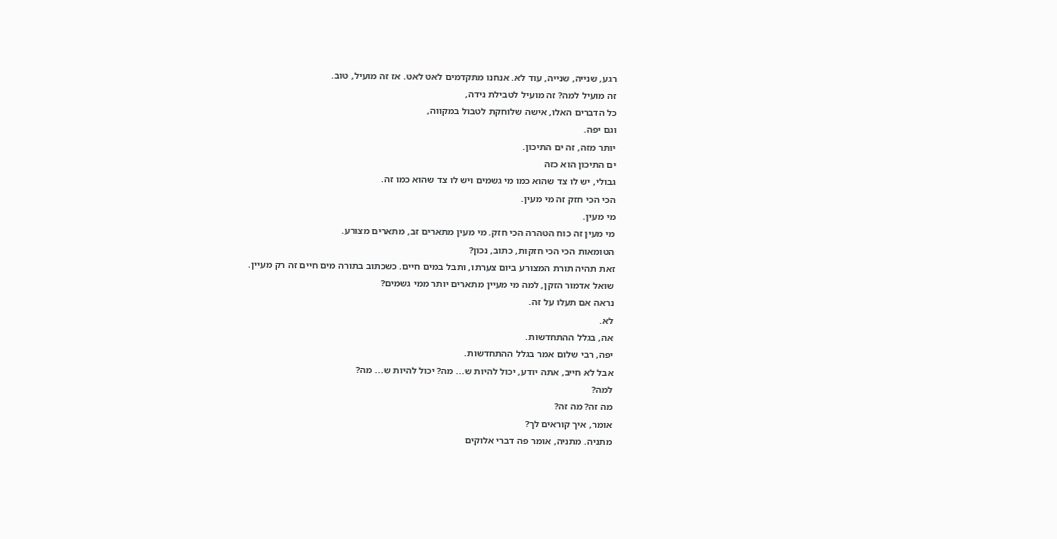רגע, שנייה, שנייה, עוד לא. אנחנו מתקדמים לאט לאט. אז זה מועיל, טוב.
זה מועיל למה? זה מועיל לטבילת נידה,
כל הדברים האלו, אישה שלוחקת לטבול במקווה,
וגם יפה.
יותר מזה, זה ים התיכון.
ים התיכון הוא כזה
גבולי, יש לו צד שהוא כמו מי גשמים ויש לו צד שהוא כמו זה.
הכי הכי חזק זה מי מעין.
מי מעין.
מי מעין זה כוח הטהרה הכי חזק. מי מעין מתארים זב, מתארים מצורע.
הטומאות הכי הכי חזקות, כתוב, נכון?
זאת תהיה תורת המצורע ביום צערתו, ותבל במים חיים. כשכתוב בתורה מים חיים זה רק מעיין.
שואל אדמור הזקן, למה מי מעיין מתארים יותר ממי גשמים?
נראה אם תעלו על זה.
לא.
אה, בגלל ההתחדשות.
יפה, רבי שלום אמר בגלל ההתחדשות.
אבל לא חייב, אתה יודע, יכול להיות ש... מה? יכול להיות ש... מה?
למה?
מה זה? מה זה?
אומר, איך קוראים לך?
מתניה. מתניה, אומר פה דברי אלוקים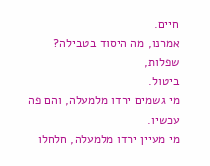חיים.
אמרנו, מה היסוד בטבילה? שפלות,
ביטול.
מי גשמים ירדו מלמעלה, והם פה עכשיו.
מי מעיין ירדו מלמעלה, חלחלו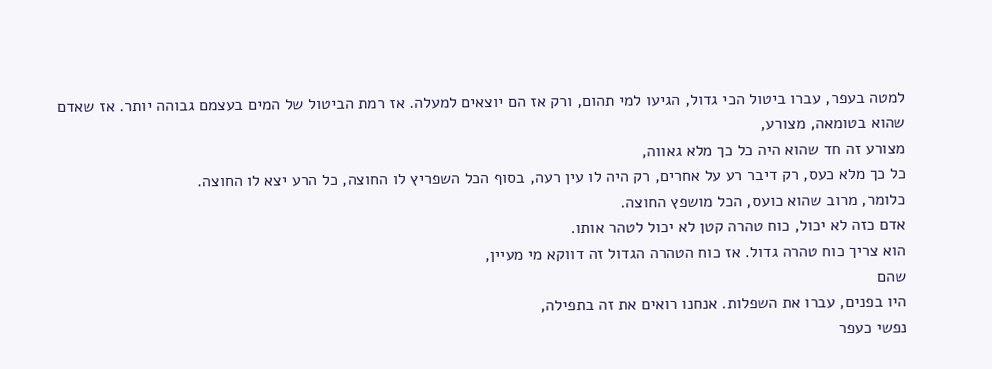למטה בעפר, עברו ביטול הכי גדול, הגיעו למי תהום, ורק אז הם יוצאים למעלה. אז רמת הביטול של המים בעצמם גבוהה יותר. אז שאדם שהוא בטומאה, מצורע,
מצורע זה חד שהוא היה כל כך מלא גאווה,
כל כך מלא כעס, רק דיבר רע על אחרים, רק היה לו עין רעה, בסוף הכל השפריץ לו החוצה, כל הרע יצא לו החוצה.
כלומר, מרוב שהוא כועס, הכל מושפץ החוצה.
אדם כזה לא יכול, כוח טהרה קטן לא יכול לטהר אותו.
הוא צריך כוח טהרה גדול. אז כוח הטהרה הגדול זה דווקא מי מעיין,
שהם
היו בפנים, עברו את השפלות. אנחנו רואים את זה בתפילה,
נפשי כעפר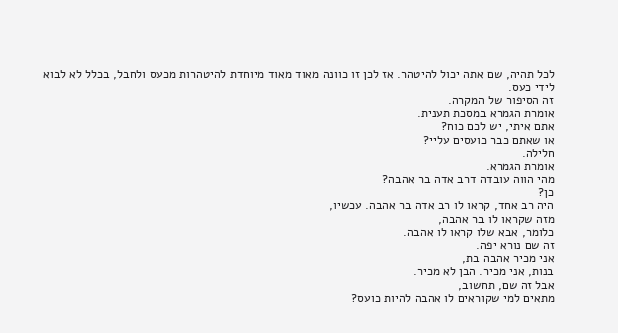לכל תהיה, שם אתה יכול להיטהר. אז לכן זו כוונה מאוד מאוד מיוחדת להיטהרות מכעס ולחבל, בכלל לא לבוא לידי כעס.
זה הסיפור של המקרה.
אומרת הגמרא במסכת תענית.
אתם איתי, יש לכם כוח?
או שאתם כבר כועסים עליי?
חלילה.
אומרת הגמרא.
מהי הווה עובדה דרב אדה בר אהבה?
כן?
היה רב אחד, קראו לו רב אדה בר אהבה. עכשיו,
מזה שקראו לו בר אהבה,
כלומר, אבא שלו קראו לו אהבה.
זה שם נורא יפה.
אני מכיר אהבה בת,
בנות, אני מכיר. הבן לא מכיר.
אבל זה שם, תחשוב,
מתאים למי שקוראים לו אהבה להיות כועס?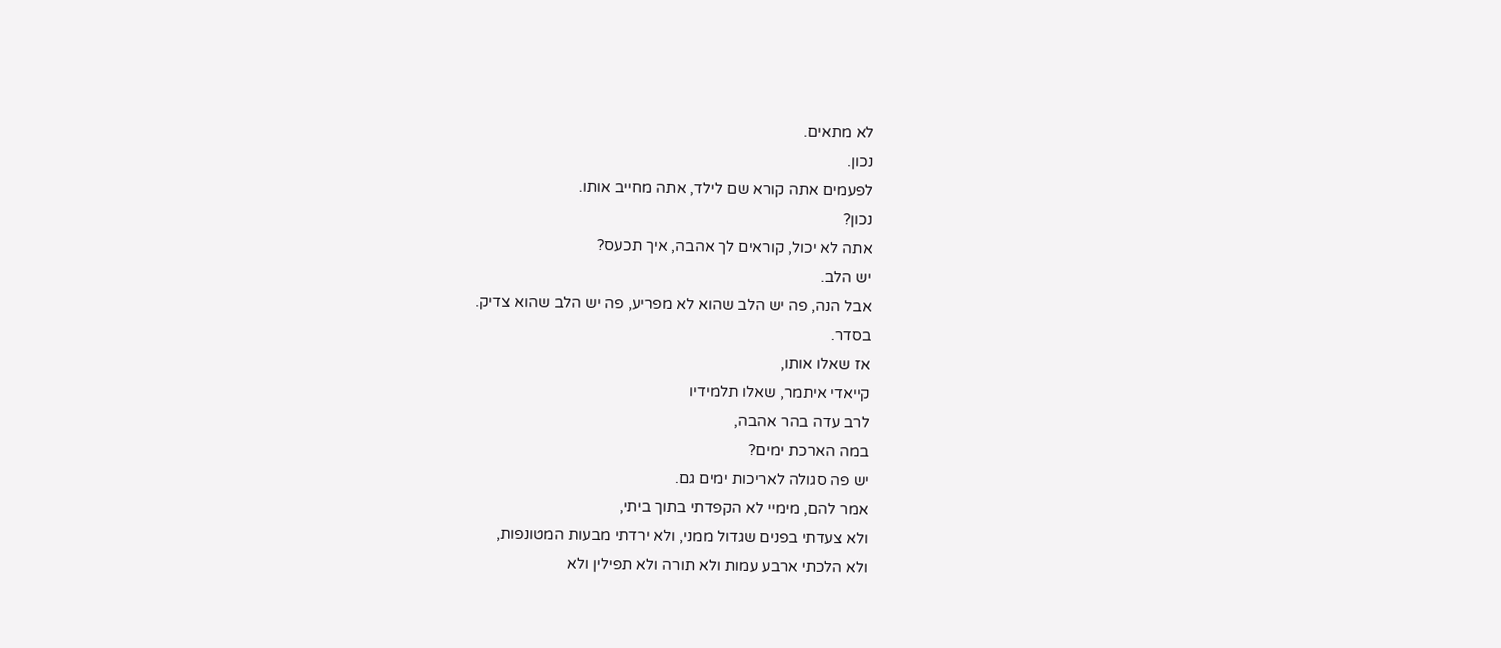לא מתאים.
נכון.
לפעמים אתה קורא שם לילד, אתה מחייב אותו.
נכון?
אתה לא יכול, קוראים לך אהבה, איך תכעס?
יש הלב.
אבל הנה, פה יש הלב שהוא לא מפריע, פה יש הלב שהוא צדיק.
בסדר.
אז שאלו אותו,
קייאדי איתמר, שאלו תלמידיו
לרב עדה בהר אהבה,
במה הארכת ימים?
יש פה סגולה לאריכות ימים גם.
אמר להם, מימיי לא הקפדתי בתוך ביתי,
ולא צעדתי בפנים שגדול ממני, ולא ירדתי מבעות המטונפות,
ולא הלכתי ארבע עמות ולא תורה ולא תפילין ולא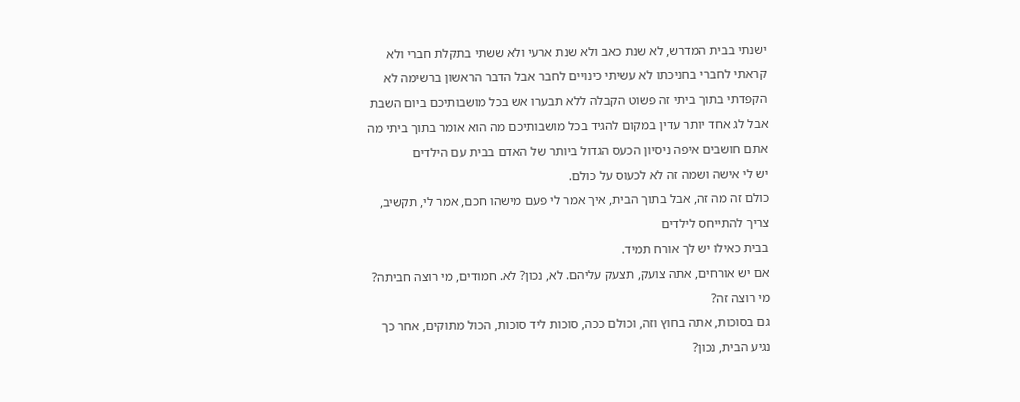ישנתי בבית המדרש, לא שנת כאב ולא שנת ארעי ולא ששתי בתקלת חברי ולא קראתי לחברי בחניכתו לא עשיתי כינויים לחבר אבל הדבר הראשון ברשימה לא הקפדתי בתוך ביתי זה פשוט הקבלה ללא תבערו אש בכל מושבותיכם ביום השבת אבל לג אחד יותר עדין במקום להגיד בכל מושבותיכם מה הוא אומר בתוך ביתי מה אתם חושבים איפה ניסיון הכעס הגדול ביותר של האדם בבית עם הילדים
יש לי אישה ושמה זה לא לכעוס על כולם.
כולם זה מה זה, אבל בתוך הבית, איך אמר לי פעם מישהו חכם, אמר לי, תקשיב, צריך להתייחס לילדים
בבית כאילו יש לך אורח תמיד.
אם יש אורחים, אתה צועק, תצעק עליהם. לא, נכון? לא. חמודים, מי רוצה חביתה? מי רוצה זה?
גם בסוכות, אתה בחוץ וזה, וכולם ככה, סוכות ליד סוכות, הכול מתוקים, אחר כך נגיע הבית, נכון?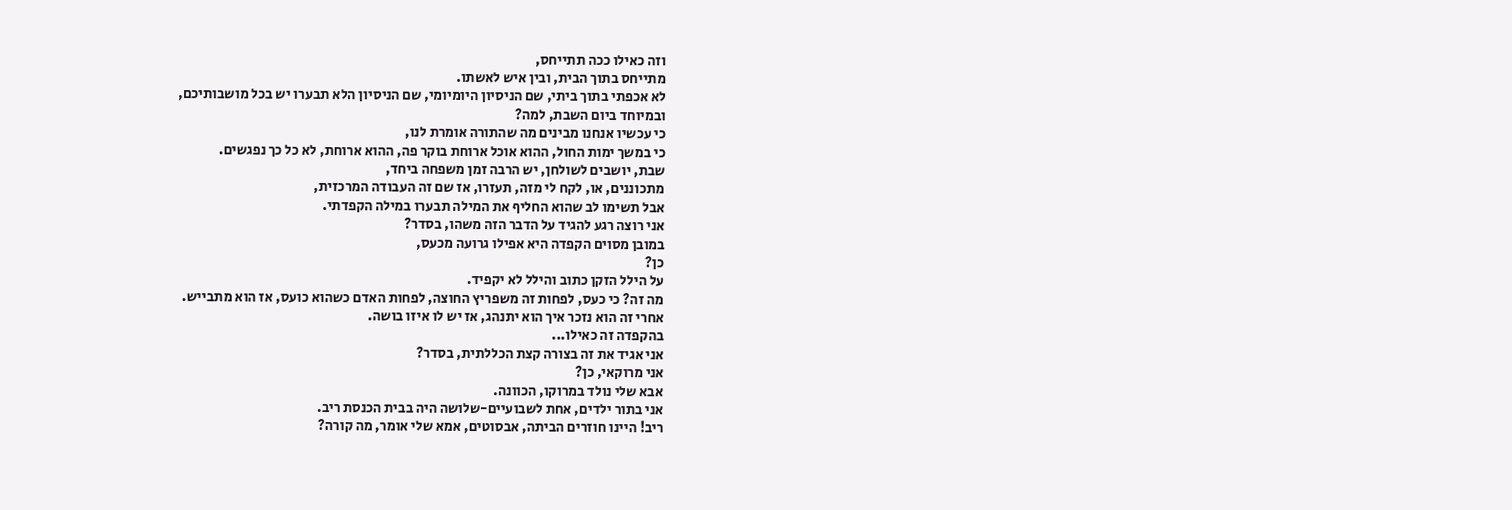וזה כאילו ככה תתייחס,
מתייחס בתוך הבית, ובין איש לאשתו.
לא אכפתי בתוך ביתי, שם הניסיון היומיומי, שם הניסיון הלא תבערו יש בכל מושבותיכם,
ובמיוחד ביום השבת, למה?
כי עכשיו אנחנו מבינים מה שהתורה אומרת לנו,
כי במשך ימות החול, ההוא אוכל ארוחת בוקר פה, ההוא ארוחת, לא כל כך נפגשים.
שבת, יושבים לשולחן, יש הרבה זמן משפחה ביחד,
מתכוננים, או, לקח לי מזה, תעזרו, אז שם זה העבודה המרכזית,
אבל תשימו לב שהוא החליף את המילה תבערו במילה הקפדתי.
אני רוצה רגע להגיד על הדבר הזה משהו, בסדר?
במובן מסוים הקפדה היא אפילו גרועה מכעס,
כן?
על הילל הזקן כתוב והילל לא יקפיד.
מה זה? כי כעס, לפחות זה משפריץ החוצה, לפחות האדם כשהוא כועס, אז הוא מתבייש.
אחרי זה הוא נזכר איך הוא יתנהג, אז יש לו איזו בושה.
בהקפדה זה כאילו...
אני אגיד את זה בצורה קצת הכללתית, בסדר?
אני מרוקאי, כן?
אבא שלי נולד במרוקו, הכוונה.
אני בתור ילדים, אחת לשבועיים-שלושה היה בבית הכנסת ריב.
ריב! היינו חוזרים הביתה, אבסוטים, אמא שלי אומר, מה קורה?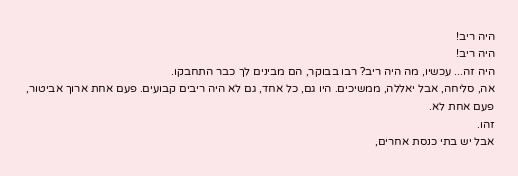היה ריב!
היה ריב!
היה זה... עכשיו, מה היה ריב? רבו בבוקר, הם מבינים לך כבר התחבקו.
אה, סליחה, אבל יאללה, ממשיכים. היו גם, כל אחד, גם לא היה ריבים קבועים. פעם אחת ארוך אביטור, פעם אחת לא.
זהו.
אבל יש בתי כנסת אחרים,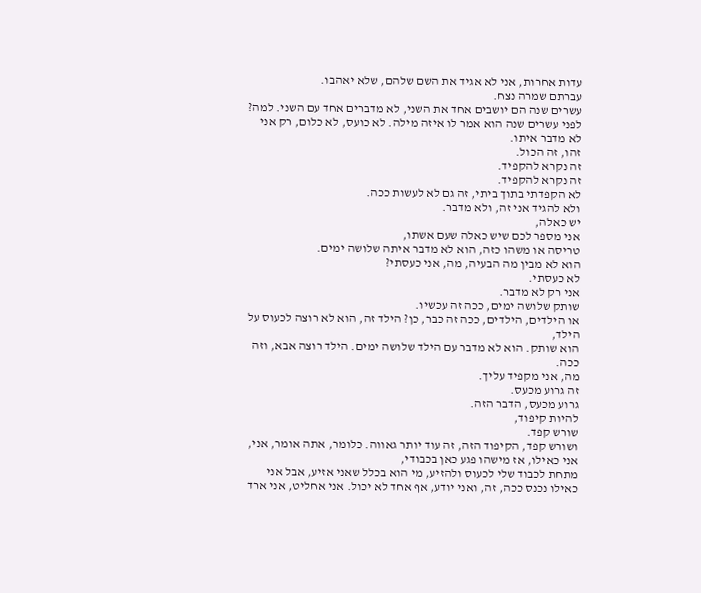עדות אחרות, אני לא אגיד את השם שלהם, שלא יאהבו.
עברתם שמרה נצח.
עשרים שנה הם יושבים אחד את השני, לא מדברים אחד עם השני. למה? לפני עשרים שנה הוא אמר לו איזה מילה. לא כועס, לא כלום, רק אני לא מדבר איתו.
זהו, זה הכול.
זה נקרא להקפיד.
זה נקרא להקפיד.
לא הקפדתי בתוך ביתי, זה גם לא לעשות ככה.
ולא להגיד אני זה, ולא מדבר.
יש כאלה,
אני מספר לכם שיש כאלה שעם אשתו,
טריסה או משהו כזה, הוא לא מדבר איתה שלושה ימים.
הוא לא מבין מה הבעיה, מה, אני כעסתי?
לא כעסתי.
אני רק לא מדבר.
שותק שלושה ימים, ככה זה עכשיו.
או הילדים, הילדים, ככה זה כבר, כן? הילד זה, הוא לא רוצה לכעוס על הילד,
הוא שותק. הוא לא מדבר עם הילד שלושה ימים. הילד רוצה אבא, וזה ככה.
מה, אני מקפיד עליך.
זה גרוע מכעס.
גרוע מכעס, הדבר הזה.
להיות קיפוד,
שורש קפד.
ושורש קפד, הקיפוד הזה, זה עוד יותר גאווה. כלומר, אתה אומר, אני,
אני כאילו, אז מישהו פגע כאן בכבודי,
מתחת לכבוד שלי לכעוס ולהזיע, מי הוא בכלל שאני אזיע, אבל אני כאילו נכנס ככה, זה, ואני יודע, אף אחד לא יכול. אני אחליט, אני ארד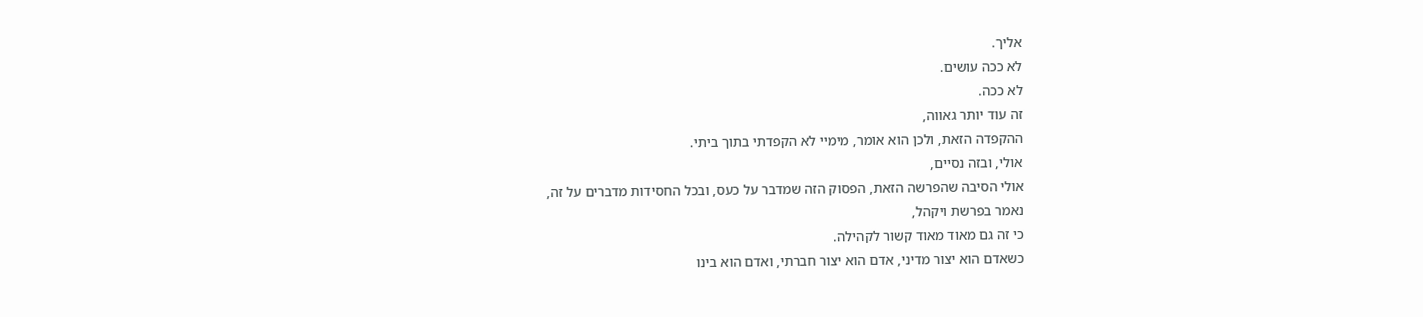אליך.
לא ככה עושים.
לא ככה.
זה עוד יותר גאווה,
ההקפדה הזאת, ולכן הוא אומר, מימיי לא הקפדתי בתוך ביתי.
אולי, ובזה נסיים,
אולי הסיבה שהפרשה הזאת, הפסוק הזה שמדבר על כעס, ובכל החסידות מדברים על זה,
נאמר בפרשת ויקהל,
כי זה גם מאוד מאוד קשור לקהילה.
כשאדם הוא יצור מדיני, אדם הוא יצור חברתי, ואדם הוא בינו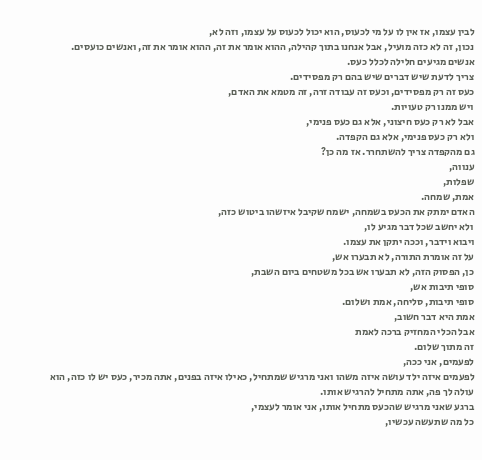לבין עצמו, אז אין לו על מי לכעוס, הוא יכול לכעוס על עצמו, וזה לא,
נכון, זה לא כזה מועיל, אבל אנחנו בתוך קהילה, ההוא אומר את זה, ההוא אומר את זה, ואנשים כועסים.
אנשים מגיעים חלילה לכלל כעס.
צריך לדעת שיש דברים שיש בהם רק מפסידים.
כעס זה רק מפסידים, וכעס זה עבודה זרה, זה מטמא את האדם,
ויש ממנו רק טעויות.
אבל לא רק כעס חיצוני, אלא גם כעס פנימי,
ולא רק כעס פנימי, אלא גם הקפדה.
גם מהקפדה צריך להשתחרר. אז מה כן?
ענווה,
שפלות,
אמת, שמחה.
האדם ימתק את הכעס בשמחה, ישמח שקיבל איזשהו ביטוש כזה,
ולא יחשב שכל דבר מגיע לו,
ויבוא וידבר, וככה יתקן את עצמו.
על זה אומרת התורה, לא תבערו אש,
כן, הפסוק הזה, לא תבערו אש בכל משטחים ביום השבת,
סופי תיבות אש,
סופי תיבות, סליחה, אמת ושלום.
אמת היא דבר חשוב,
אבל הכלי המחזיק ברכה לאמת
זה מתוך שלום.
לפעמים, אני ככה,
לפעמים איזה ילד עושה איזה משהו ואני מרגיש שמתחיל, כאילו איזה בפנים, אתה מכיר, כעס יש לו כזה, הוא עולה לך פה, אתה מתחיל להרגיש אותו.
ברגע שאני מרגיש שהכעס מתחיל אותו, אני אומר לעצמי,
כל מה שתעשה עכשיו,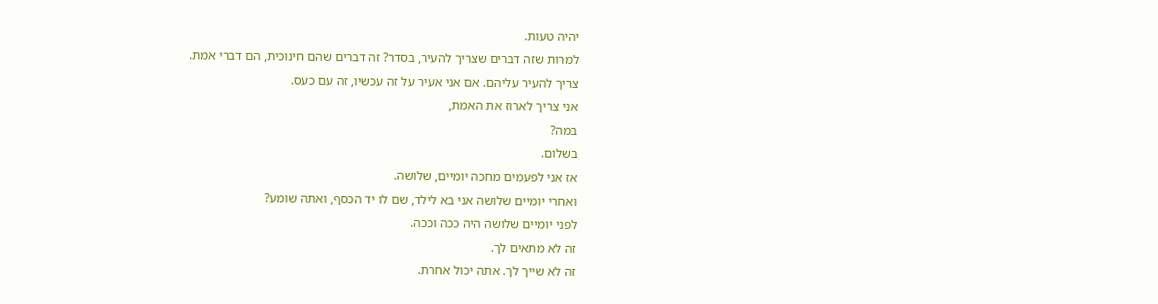יהיה טעות.
למרות שזה דברים שצריך להעיר, בסדר? זה דברים שהם חינוכית, הם דברי אמת.
צריך להעיר עליהם. אם אני אעיר על זה עכשיו, זה עם כעס.
אני צריך לארוז את האמת,
במה?
בשלום.
אז אני לפעמים מחכה יומיים, שלושה.
ואחרי יומיים שלושה אני בא לילד, שם לו יד הכסף, ואתה שומע?
לפני יומיים שלושה היה ככה וככה.
זה לא מתאים לך.
זה לא שייך לך. אתה יכול אחרת.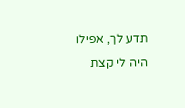תדע לך, אפילו היה לי קצת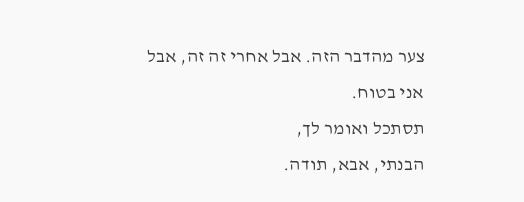צער מהדבר הזה. אבל אחרי זה זה, אבל אני בטוח.
תסתכל ואומר לך,
הבנתי, אבא, תודה.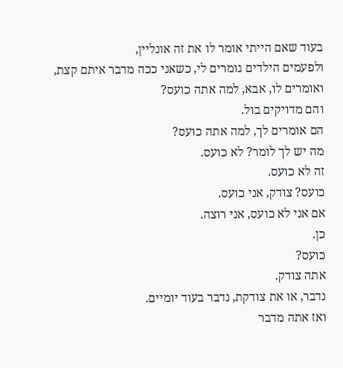בעוד שאם הייתי אומר לו את זה אונליין,
ולפעמים הילדים גומרים לי, כשאני ככה מדבר איתם קצת, ואומרים לו, אבא, למה אתה כועס?
והם מדויקים בול.
הם אומרים לך, למה אתה כועס?
מה יש לך לומר? לא כועס.
זה לא כועס.
כועס? צודק, אני כועס.
אם אני לא כועס, אני רוצה.
כן.
כועס?
אתה צודק.
נדבר, או את צודקת, נדבר בעוד יומיים.
ואז אתה מדבר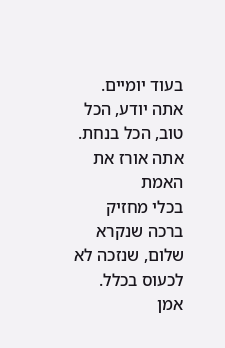בעוד יומיים.
אתה יודע, הכל טוב, הכל בנחת. אתה אורז את האמת
בכלי מחזיק ברכה שנקרא שלום, שנזכה לא לכעוס בכלל.
אמן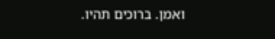ואמן. ברוכים תהיו.